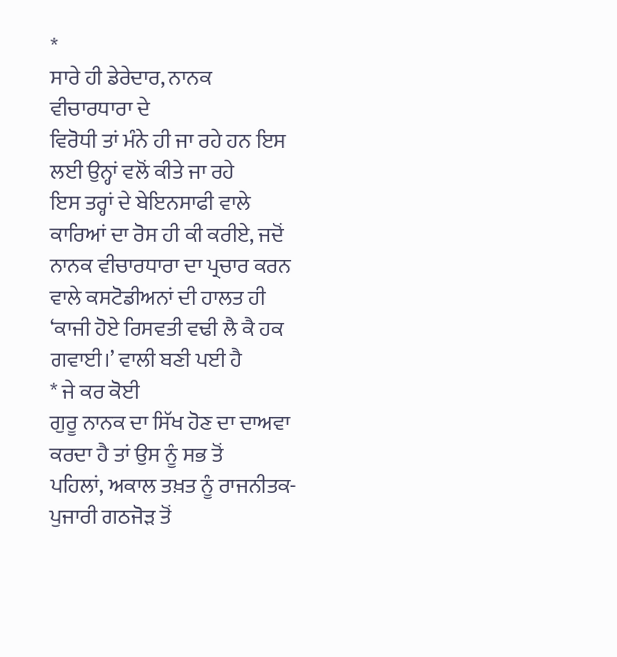*
ਸਾਰੇ ਹੀ ਡੇਰੇਦਾਰ, ਨਾਨਕ ਵੀਚਾਰਧਾਰਾ ਦੇ
ਵਿਰੋਧੀ ਤਾਂ ਮੰਨੇ ਹੀ ਜਾ ਰਹੇ ਹਨ ਇਸ ਲਈ ਉਨ੍ਹਾਂ ਵਲੋਂ ਕੀਤੇ ਜਾ ਰਹੇ
ਇਸ ਤਰ੍ਹਾਂ ਦੇ ਬੇਇਨਸਾਫੀ ਵਾਲੇ ਕਾਰਿਆਂ ਦਾ ਰੋਸ ਹੀ ਕੀ ਕਰੀਏ, ਜਦੋਂ
ਨਾਨਕ ਵੀਚਾਰਧਾਰਾ ਦਾ ਪ੍ਰਚਾਰ ਕਰਨ ਵਾਲੇ ਕਸਟੋਡੀਅਨਾਂ ਦੀ ਹਾਲਤ ਹੀ
‘ਕਾਜੀ ਹੋਏ ਰਿਸਵਤੀ ਵਢੀ ਲੈ ਕੈ ਹਕ ਗਵਾਈ।’ ਵਾਲੀ ਬਣੀ ਪਈ ਹੈ
* ਜੇ ਕਰ ਕੋਈ
ਗੁਰੂ ਨਾਨਕ ਦਾ ਸਿੱਖ ਹੋਣ ਦਾ ਦਾਅਵਾ ਕਰਦਾ ਹੈ ਤਾਂ ਉਸ ਨੂੰ ਸਭ ਤੋਂ
ਪਹਿਲਾਂ, ਅਕਾਲ ਤਖ਼ਤ ਨੂੰ ਰਾਜਨੀਤਕ-ਪੁਜਾਰੀ ਗਠਜੋੜ ਤੋਂ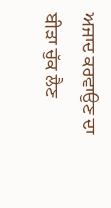ਅਜਾਦ ਕਰਵਾਉਣ ਦਾ
ਬੀੜਾ ਚੁੱਕ ਲੈਣ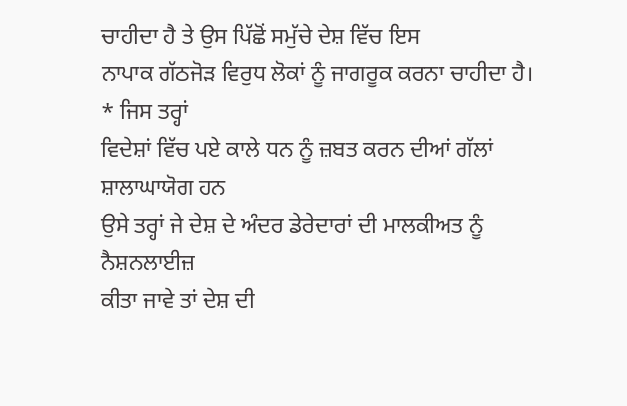ਚਾਹੀਦਾ ਹੈ ਤੇ ਉਸ ਪਿੱਛੋਂ ਸਮੁੱਚੇ ਦੇਸ਼ ਵਿੱਚ ਇਸ
ਨਾਪਾਕ ਗੱਠਜੋੜ ਵਿਰੁਧ ਲੋਕਾਂ ਨੂੰ ਜਾਗਰੂਕ ਕਰਨਾ ਚਾਹੀਦਾ ਹੈ।
* ਜਿਸ ਤਰ੍ਹਾਂ
ਵਿਦੇਸ਼ਾਂ ਵਿੱਚ ਪਏ ਕਾਲੇ ਧਨ ਨੂੰ ਜ਼ਬਤ ਕਰਨ ਦੀਆਂ ਗੱਲਾਂ ਸ਼ਾਲਾਘਾਯੋਗ ਹਨ
ਉਸੇ ਤਰ੍ਹਾਂ ਜੇ ਦੇਸ਼ ਦੇ ਅੰਦਰ ਡੇਰੇਦਾਰਾਂ ਦੀ ਮਾਲਕੀਅਤ ਨੂੰ ਨੈਸ਼ਨਲਾਈਜ਼
ਕੀਤਾ ਜਾਵੇ ਤਾਂ ਦੇਸ਼ ਦੀ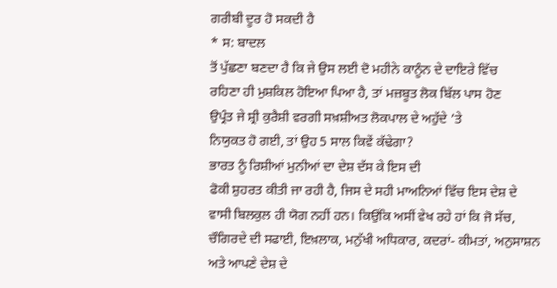ਗਰੀਬੀ ਦੂਰ ਹੋ ਸਕਦੀ ਹੈ
* ਸ: ਬਾਦਲ
ਤੋਂ ਪੁੱਛਣਾ ਬਣਦਾ ਹੈ ਕਿ ਜੇ ਉਸ ਲਈ ਦੋ ਮਹੀਨੇ ਕਾਨੂੰਨ ਦੇ ਦਾਇਰੇ ਵਿੱਚ
ਰਹਿਣਾ ਹੀ ਮੁਸ਼ਕਿਲ ਹੋਇਆ ਪਿਆ ਹੈ, ਤਾਂ ਮਜ਼ਬੂਤ ਲੋਕ ਬਿੱਲ ਪਾਸ ਹੋਣ
ਉਪ੍ਰੰਤ ਜੇ ਸ਼੍ਰੀ ਕੁਰੈਸ਼ੀ ਵਰਗੀ ਸਖ਼ਸ਼ੀਅਤ ਲੋਕਪਾਲ ਦੇ ਅਹੁੱਦੇ ’ਤੇ
ਨਿਯੁਕਤ ਹੋ ਗਈ, ਤਾਂ ਉਹ 5 ਸਾਲ ਕਿਵੇਂ ਕੱਢੇਗਾ?
ਭਾਰਤ ਨੂੰ ਰਿਸ਼ੀਆਂ ਮੁਨੀਆਂ ਦਾ ਦੇਸ਼ ਦੱਸ ਕੇ ਇਸ ਦੀ
ਫੋਕੀ ਸ਼ੁਹਰਤ ਕੀਤੀ ਜਾ ਰਹੀ ਹੈ, ਜਿਸ ਦੇ ਸਹੀ ਮਾਅਨਿਆਂ ਵਿੱਚ ਇਸ ਦੇਸ਼ ਦੇ
ਵਾਸੀ ਬਿਲਕੁਲ ਹੀ ਯੋਗ ਨਹੀਂ ਹਨ। ਕਿਉਂਕਿ ਅਸੀਂ ਵੇਖ ਰਹੇ ਹਾਂ ਕਿ ਜੋ ਸੱਚ,
ਚੌਗਿਰਦੇ ਦੀ ਸਫਾਈ, ਇਖ਼ਲਾਕ, ਮਨੁੱਖੀ ਅਧਿਕਾਰ, ਕਦਰਾਂ- ਕੀਮਤਾਂ, ਅਨੁਸਾਸ਼ਨ
ਅਤੇ ਆਪਣੇ ਦੇਸ਼ ਦੇ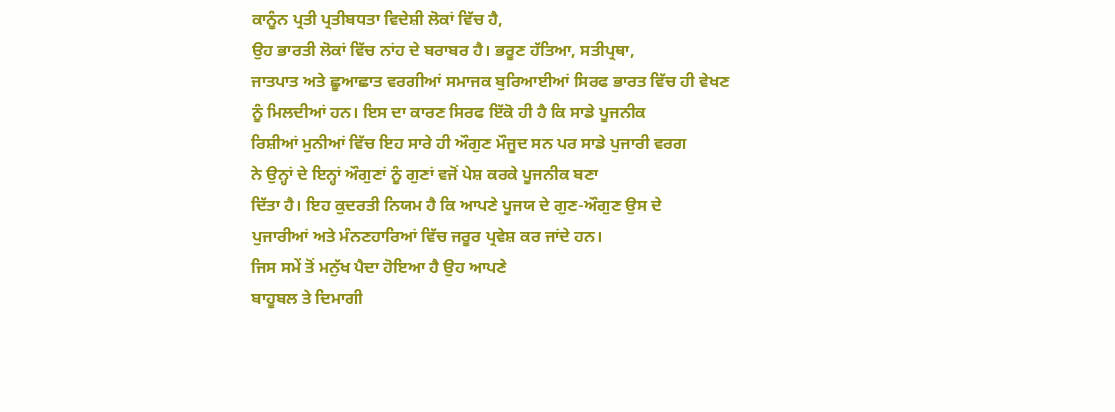ਕਾਨੂੰਨ ਪ੍ਰਤੀ ਪ੍ਰਤੀਬਧਤਾ ਵਿਦੇਸ਼ੀ ਲੋਕਾਂ ਵਿੱਚ ਹੈ,
ਉਹ ਭਾਰਤੀ ਲੋਕਾਂ ਵਿੱਚ ਨਾਂਹ ਦੇ ਬਰਾਬਰ ਹੈ। ਭਰੂਣ ਹੱਤਿਆ, ਸਤੀਪ੍ਰਥਾ,
ਜਾਤਪਾਤ ਅਤੇ ਛੂਆਛਾਤ ਵਰਗੀਆਂ ਸਮਾਜਕ ਬੁਰਿਆਈਆਂ ਸਿਰਫ ਭਾਰਤ ਵਿੱਚ ਹੀ ਵੇਖਣ
ਨੂੰ ਮਿਲਦੀਆਂ ਹਨ। ਇਸ ਦਾ ਕਾਰਣ ਸਿਰਫ ਇੱਕੋ ਹੀ ਹੈ ਕਿ ਸਾਡੇ ਪੂਜਨੀਕ
ਰਿਸ਼ੀਆਂ ਮੁਨੀਆਂ ਵਿੱਚ ਇਹ ਸਾਰੇ ਹੀ ਔਗੁਣ ਮੌਜੂਦ ਸਨ ਪਰ ਸਾਡੇ ਪੁਜਾਰੀ ਵਰਗ
ਨੇ ਉਨ੍ਹਾਂ ਦੇ ਇਨ੍ਹਾਂ ਔਗੁਣਾਂ ਨੂੰ ਗੁਣਾਂ ਵਜੋਂ ਪੇਸ਼ ਕਰਕੇ ਪੂਜਨੀਕ ਬਣਾ
ਦਿੱਤਾ ਹੈ। ਇਹ ਕੁਦਰਤੀ ਨਿਯਮ ਹੈ ਕਿ ਆਪਣੇ ਪੂਜਯ ਦੇ ਗੁਣ-ਔਗੁਣ ਉਸ ਦੇ
ਪੁਜਾਰੀਆਂ ਅਤੇ ਮੰਨਣਹਾਰਿਆਂ ਵਿੱਚ ਜਰੂਰ ਪ੍ਰਵੇਸ਼ ਕਰ ਜਾਂਦੇ ਹਨ।
ਜਿਸ ਸਮੇਂ ਤੋਂ ਮਨੁੱਖ ਪੈਦਾ ਹੋਇਆ ਹੈ ਉਹ ਆਪਣੇ
ਬਾਹੂਬਲ ਤੇ ਦਿਮਾਗੀ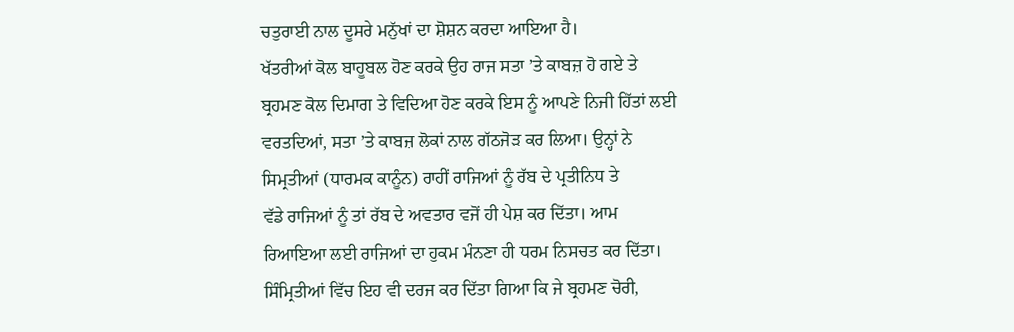ਚਤੁਰਾਈ ਨਾਲ ਦੂਸਰੇ ਮਨੁੱਖਾਂ ਦਾ ਸ਼ੋਸ਼ਨ ਕਰਦਾ ਆਇਆ ਹੈ।
ਖੱਤਰੀਆਂ ਕੋਲ ਬਾਹੂਬਲ ਹੋਣ ਕਰਕੇ ਉਹ ਰਾਜ ਸਤਾ ’ਤੇ ਕਾਬਜ਼ ਹੋ ਗਏ ਤੇ
ਬ੍ਰਹਮਣ ਕੋਲ ਦਿਮਾਗ ਤੇ ਵਿਦਿਆ ਹੋਣ ਕਰਕੇ ਇਸ ਨੂੰ ਆਪਣੇ ਨਿਜੀ ਹਿੱਤਾਂ ਲਈ
ਵਰਤਦਿਆਂ, ਸਤਾ ’ਤੇ ਕਾਬਜ਼ ਲੋਕਾਂ ਨਾਲ ਗੱਠਜੋੜ ਕਰ ਲਿਆ। ਉਨ੍ਹਾਂ ਨੇ
ਸਿਮ੍ਰਤੀਆਂ (ਧਾਰਮਕ ਕਾਨੂੰਨ) ਰਾਹੀਂ ਰਾਜਿਆਂ ਨੂੰ ਰੱਬ ਦੇ ਪ੍ਰਤੀਨਿਧ ਤੇ
ਵੱਡੇ ਰਾਜਿਆਂ ਨੂੰ ਤਾਂ ਰੱਬ ਦੇ ਅਵਤਾਰ ਵਜੋਂ ਹੀ ਪੇਸ਼ ਕਰ ਦਿੱਤਾ। ਆਮ
ਰਿਆਇਆ ਲਈ ਰਾਜਿਆਂ ਦਾ ਹੁਕਮ ਮੰਨਣਾ ਹੀ ਧਰਮ ਨਿਸਚਤ ਕਰ ਦਿੱਤਾ।
ਸਿੰਮ੍ਰਿਤੀਆਂ ਵਿੱਚ ਇਹ ਵੀ ਦਰਜ ਕਰ ਦਿੱਤਾ ਗਿਆ ਕਿ ਜੇ ਬ੍ਰਹਮਣ ਚੋਰੀ,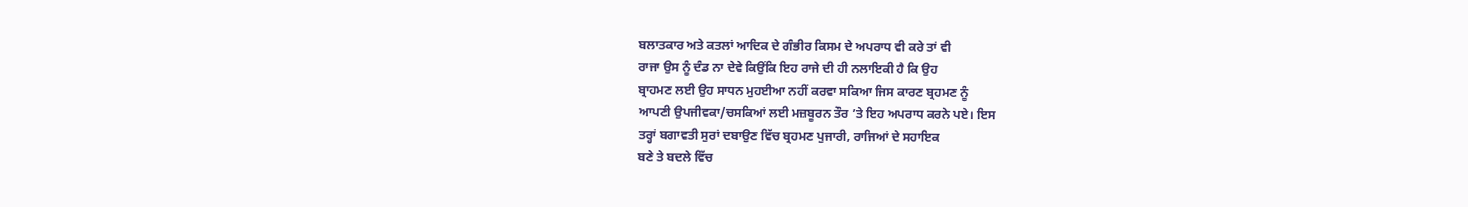ਬਲਾਤਕਾਰ ਅਤੇ ਕਤਲਾਂ ਆਦਿਕ ਦੇ ਗੰਭੀਰ ਕਿਸਮ ਦੇ ਅਪਰਾਧ ਵੀ ਕਰੇ ਤਾਂ ਵੀ
ਰਾਜਾ ਉਸ ਨੂੰ ਦੰਡ ਨਾ ਦੇਵੇ ਕਿਉਂਕਿ ਇਹ ਰਾਜੇ ਦੀ ਹੀ ਨਲਾਇਕੀ ਹੈ ਕਿ ਉਹ
ਬ੍ਰਾਹਮਣ ਲਈ ਉਹ ਸਾਧਨ ਮੁਹਈਆ ਨਹੀਂ ਕਰਵਾ ਸਕਿਆ ਜਿਸ ਕਾਰਣ ਬ੍ਰਹਮਣ ਨੂੰ
ਆਪਣੀ ਉਪਜੀਵਕਾ/ਚਸਕਿਆਂ ਲਈ ਮਜ਼ਬੂਰਨ ਤੌਰ ’ਤੇ ਇਹ ਅਪਰਾਧ ਕਰਨੇ ਪਏ। ਇਸ
ਤਰ੍ਹਾਂ ਬਗਾਵਤੀ ਸੁਰਾਂ ਦਬਾਉਣ ਵਿੱਚ ਬ੍ਰਹਮਣ ਪੁਜਾਰੀ, ਰਾਜਿਆਂ ਦੇ ਸਹਾਇਕ
ਬਣੇ ਤੇ ਬਦਲੇ ਵਿੱਚ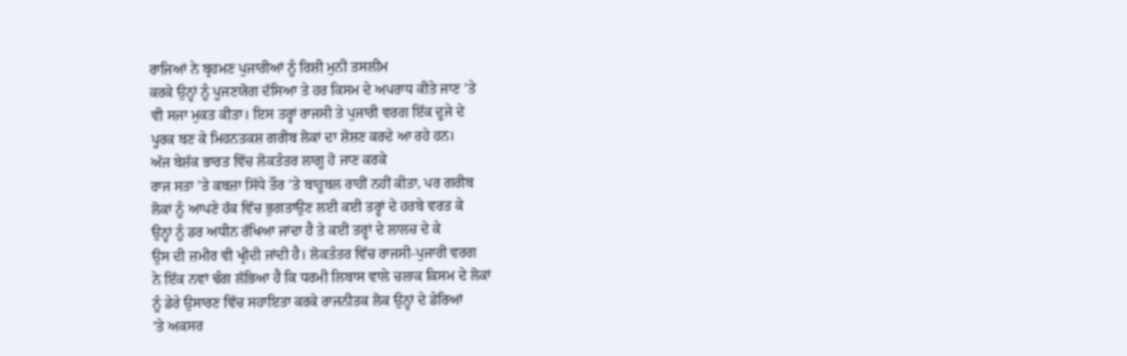ਰਾਜਿਆਂ ਨੇ ਬ੍ਰਹਮਣ ਪੁਜਾਰੀਆਂ ਨੂੰ ਰਿਸ਼ੀ ਮੁਨੀ ਤਸਲੀਮ
ਕਰਕੇ ਉਨ੍ਹਾਂ ਨੂੰ ਪੂਜਣਯੋਗ ਦੱਸਿਆ ਤੇ ਹਰ ਕਿਸਮ ਦੇ ਅਪਰਾਧ ਕੀਤੇ ਜਾਣ ’ਤੇ
ਵੀ ਸਜਾ ਮੁਕਤ ਕੀਤਾ। ਇਸ ਤਰ੍ਹਾਂ ਰਾਜਸੀ ਤੇ ਪੁਜਾਰੀ ਵਰਗ ਇੱਕ ਦੂਜੇ ਦੇ
ਪੂਰਕ ਬਣ ਕੇ ਮਿਹਨਤਕਸ਼ ਗਰੀਬ ਲੋਕਾਂ ਦਾ ਸ਼ੋਸ਼ਣ ਕਰਦੇ ਆ ਰਹੇ ਹਨ।
ਅੱਜ ਬੇਸ਼ੱਕ ਭਾਰਤ ਵਿੱਚ ਲੋਕਤੰਤਰ ਲਾਗੂ ਹੋ ਜਾਣ ਕਰਕੇ
ਰਾਜ ਸਤਾ ’ਤੇ ਕਬਜ਼ਾ ਸਿੱਧੇ ਤੌਰ ’ਤੇ ਬਾਹੂਬਲ ਰਾਹੀਂ ਨਹੀਂ ਕੀਤਾ, ਪਰ ਗਰੀਬ
ਲੋਕਾਂ ਨੂੰ ਆਪਣੇ ਹੱਕ ਵਿੱਚ ਭੁਗਤਾਉਣ ਲਈ ਕਈ ਤਰ੍ਹਾਂ ਦੇ ਹਰਬੇ ਵਰਤ ਕੇ
ਉਨ੍ਹਾਂ ਨੂੰ ਡਰ ਅਧੀਨ ਰੱਖਿਆ ਜਾਂਦਾ ਹੈ ਤੇ ਕਈ ਤਰ੍ਹਾਂ ਦੇ ਲਾਲਚ ਦੇ ਕੇ
ਉਸ ਦੀ ਜ਼ਮੀਰ ਵੀ ਖ੍ਰੀਦੀ ਜਾਂਦੀ ਹੈ। ਲੋਕਤੰਤਰ ਵਿੱਚ ਰਾਜਸੀ-ਪੁਜਾਰੀ ਵਰਗ
ਨੇ ਇੱਕ ਨਵਾਂ ਢੰਗ ਲੱਭਿਆ ਹੈ ਕਿ ਧਰਮੀ ਲਿਬਾਸ ਵਾਲੇ ਚਲਾਕ ਕਿਸਮ ਦੇ ਲੋਕਾਂ
ਨੂੰ ਡੇਰੇ ਉਸਾਰਣ ਵਿੱਚ ਸਹਾਇਤਾ ਕਰਕੇ ਰਾਜਨੀਤਕ ਲੋਕ ਉਨ੍ਹਾਂ ਦੇ ਡੇਰਿਆਂ
’ਤੇ ਅਕਸਰ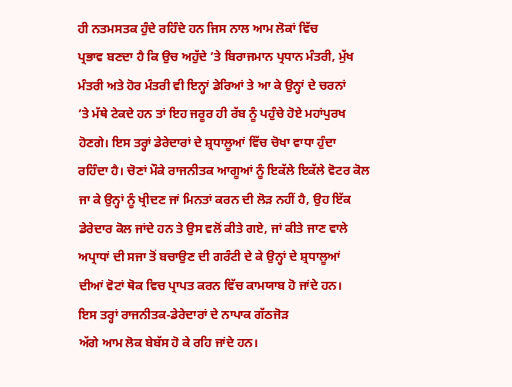ਹੀ ਨਤਮਸਤਕ ਹੁੰਦੇ ਰਹਿੰਦੇ ਹਨ ਜਿਸ ਨਾਲ ਆਮ ਲੋਕਾਂ ਵਿੱਚ
ਪ੍ਰਭਾਵ ਬਣਦਾ ਹੈ ਕਿ ਉਚ ਅਹੁੱਦੇ ’ਤੇ ਬਿਰਾਜਮਾਨ ਪ੍ਰਧਾਨ ਮੰਤਰੀ, ਮੁੱਖ
ਮੰਤਰੀ ਅਤੇ ਹੋਰ ਮੰਤਰੀ ਵੀ ਇਨ੍ਹਾਂ ਡੇਰਿਆਂ ਤੇ ਆ ਕੇ ਉਨ੍ਹਾਂ ਦੇ ਚਰਨਾਂ
’ਤੇ ਮੱਥੇ ਟੇਕਦੇ ਹਨ ਤਾਂ ਇਹ ਜਰੂਰ ਹੀ ਰੱਬ ਨੂੰ ਪਹੁੰਚੇ ਹੋਏ ਮਹਾਂਪੁਰਖ
ਹੋਣਗੇ। ਇਸ ਤਰ੍ਹਾਂ ਡੇਰੇਦਾਰਾਂ ਦੇ ਸ਼੍ਰਧਾਲੂਆਂ ਵਿੱਚ ਚੋਖਾ ਵਾਧਾ ਹੁੰਦਾ
ਰਹਿੰਦਾ ਹੈ। ਚੋਣਾਂ ਮੌਕੇ ਰਾਜਨੀਤਕ ਆਗੂਆਂ ਨੂੰ ਇਕੱਲੇ ਇਕੱਲੇ ਵੋਟਰ ਕੋਲ
ਜਾ ਕੇ ਉਨ੍ਹਾਂ ਨੂੰ ਖ੍ਰੀਦਣ ਜਾਂ ਮਿਨਤਾਂ ਕਰਨ ਦੀ ਲੋੜ ਨਹੀਂ ਹੈ, ਉਹ ਇੱਕ
ਡੇਰੇਦਾਰ ਕੋਲ ਜਾਂਦੇ ਹਨ ਤੇ ਉਸ ਵਲੋਂ ਕੀਤੇ ਗਏ, ਜਾਂ ਕੀਤੇ ਜਾਣ ਵਾਲੇ
ਅਪ੍ਰਾਧਾਂ ਦੀ ਸਜਾ ਤੋਂ ਬਚਾਉਣ ਦੀ ਗਰੰਟੀ ਦੇ ਕੇ ਉਨ੍ਹਾਂ ਦੇ ਸ਼੍ਰਧਾਲੂਆਂ
ਦੀਆਂ ਵੋਟਾਂ ਥੋਕ ਵਿਚ ਪ੍ਰਾਪਤ ਕਰਨ ਵਿੱਚ ਕਾਮਯਾਬ ਹੋ ਜਾਂਦੇ ਹਨ।
ਇਸ ਤਰ੍ਹਾਂ ਰਾਜਨੀਤਕ-ਡੇਰੇਦਾਰਾਂ ਦੇ ਨਾਪਾਕ ਗੱਠਜੋੜ
ਅੱਗੇ ਆਮ ਲੋਕ ਬੇਬੱਸ ਹੋ ਕੇ ਰਹਿ ਜਾਂਦੇ ਹਨ।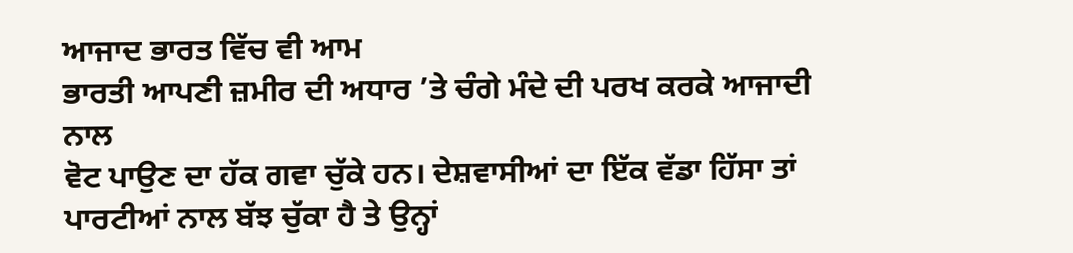ਆਜਾਦ ਭਾਰਤ ਵਿੱਚ ਵੀ ਆਮ
ਭਾਰਤੀ ਆਪਣੀ ਜ਼ਮੀਰ ਦੀ ਅਧਾਰ ’ਤੇ ਚੰਗੇ ਮੰਦੇ ਦੀ ਪਰਖ ਕਰਕੇ ਆਜਾਦੀ ਨਾਲ
ਵੋਟ ਪਾਉਣ ਦਾ ਹੱਕ ਗਵਾ ਚੁੱਕੇ ਹਨ। ਦੇਸ਼ਵਾਸੀਆਂ ਦਾ ਇੱਕ ਵੱਡਾ ਹਿੱਸਾ ਤਾਂ
ਪਾਰਟੀਆਂ ਨਾਲ ਬੱਝ ਚੁੱਕਾ ਹੈ ਤੇ ਉਨ੍ਹਾਂ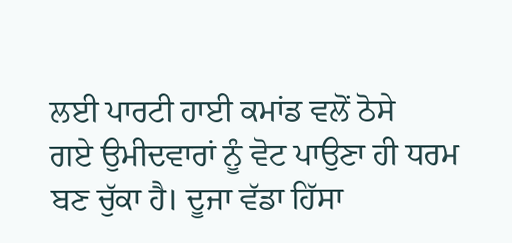ਲਈ ਪਾਰਟੀ ਹਾਈ ਕਮਾਂਡ ਵਲੋਂ ਠੋਸੇ
ਗਏ ਉਮੀਦਵਾਰਾਂ ਨੂੰ ਵੋਟ ਪਾਉਣਾ ਹੀ ਧਰਮ ਬਣ ਚੁੱਕਾ ਹੈ। ਦੂਜਾ ਵੱਡਾ ਹਿੱਸਾ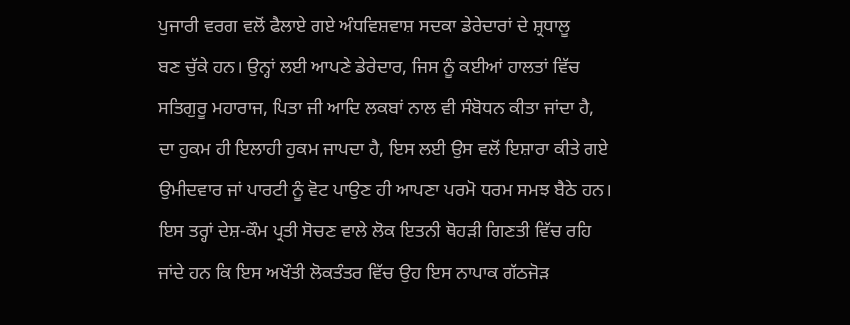ਪੁਜਾਰੀ ਵਰਗ ਵਲੋਂ ਫੈਲਾਏ ਗਏ ਅੰਧਵਿਸ਼ਵਾਸ਼ ਸਦਕਾ ਡੇਰੇਦਾਰਾਂ ਦੇ ਸ਼੍ਰਧਾਲੂ
ਬਣ ਚੁੱਕੇ ਹਨ। ਉਨ੍ਹਾਂ ਲਈ ਆਪਣੇ ਡੇਰੇਦਾਰ, ਜਿਸ ਨੂੰ ਕਈਆਂ ਹਾਲਤਾਂ ਵਿੱਚ
ਸਤਿਗੁਰੂ ਮਹਾਰਾਜ, ਪਿਤਾ ਜੀ ਆਦਿ ਲਕਬਾਂ ਨਾਲ ਵੀ ਸੰਬੋਧਨ ਕੀਤਾ ਜਾਂਦਾ ਹੈ,
ਦਾ ਹੁਕਮ ਹੀ ਇਲਾਹੀ ਹੁਕਮ ਜਾਪਦਾ ਹੈ, ਇਸ ਲਈ ਉਸ ਵਲੋਂ ਇਸ਼ਾਰਾ ਕੀਤੇ ਗਏ
ਉਮੀਦਵਾਰ ਜਾਂ ਪਾਰਟੀ ਨੂੰ ਵੋਟ ਪਾਉਣ ਹੀ ਆਪਣਾ ਪਰਮੋ ਧਰਮ ਸਮਝ ਬੈਠੇ ਹਨ।
ਇਸ ਤਰ੍ਹਾਂ ਦੇਸ਼-ਕੌਮ ਪ੍ਰਤੀ ਸੋਚਣ ਵਾਲੇ ਲੋਕ ਇਤਨੀ ਥੋਹੜੀ ਗਿਣਤੀ ਵਿੱਚ ਰਹਿ
ਜਾਂਦੇ ਹਨ ਕਿ ਇਸ ਅਖੌਤੀ ਲੋਕਤੰਤਰ ਵਿੱਚ ਉਹ ਇਸ ਨਾਪਾਕ ਗੱਠਜੋੜ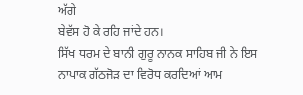ਅੱਗੇ
ਬੇਵੱਸ ਹੋ ਕੇ ਰਹਿ ਜਾਂਦੇ ਹਨ।
ਸਿੱਖ ਧਰਮ ਦੇ ਬਾਨੀ ਗੁਰੂ ਨਾਨਕ ਸਾਹਿਬ ਜੀ ਨੇ ਇਸ
ਨਾਪਾਕ ਗੱਠਜੋੜ ਦਾ ਵਿਰੋਧ ਕਰਦਿਆਂ ਆਮ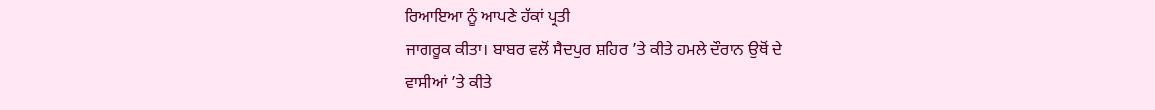ਰਿਆਇਆ ਨੂੰ ਆਪਣੇ ਹੱਕਾਂ ਪ੍ਰਤੀ
ਜਾਗਰੂਕ ਕੀਤਾ। ਬਾਬਰ ਵਲੋਂ ਸੈਦਪੁਰ ਸ਼ਹਿਰ ’ਤੇ ਕੀਤੇ ਹਮਲੇ ਦੌਰਾਨ ਉਥੋਂ ਦੇ
ਵਾਸੀਆਂ ’ਤੇ ਕੀਤੇ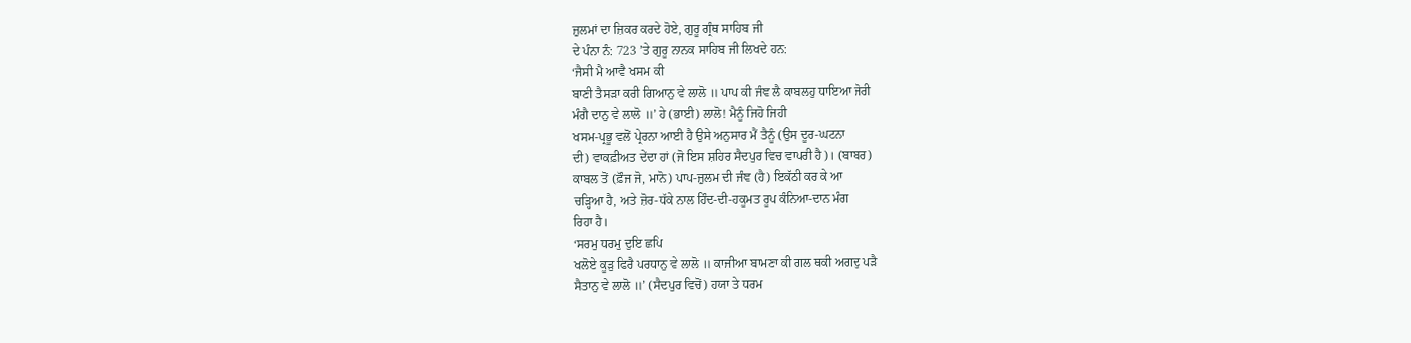ਜ਼ੁਲਮਾਂ ਦਾ ਜ਼ਿਕਰ ਕਰਦੇ ਹੋਏ, ਗੁਰੂ ਗ੍ਰੰਥ ਸਾਹਿਬ ਜੀ
ਦੇ ਪੰਨਾ ਨੰ: 723 ’ਤੇ ਗੁਰੂ ਨਾਨਕ ਸਾਹਿਬ ਜੀ ਲਿਖਦੇ ਹਨ:
‘ਜੈਸੀ ਮੈ ਆਵੈ ਖਸਮ ਕੀ
ਬਾਣੀ ਤੈਸੜਾ ਕਰੀ ਗਿਆਨੁ ਵੇ ਲਾਲੋ ॥ ਪਾਪ ਕੀ ਜੰਞ ਲੈ ਕਾਬਲਹੁ ਧਾਇਆ ਜੋਰੀ
ਮੰਗੈ ਦਾਨੁ ਵੇ ਲਾਲੋ ॥’ ਹੇ (ਭਾਈ) ਲਾਲੋ! ਮੈਨੂੰ ਜਿਹੋ ਜਿਹੀ
ਖਸਮ-ਪ੍ਰਭੂ ਵਲੋਂ ਪ੍ਰੇਰਨਾ ਆਈ ਹੈ ਉਸੇ ਅਨੁਸਾਰ ਮੈਂ ਤੈਨੂੰ (ਉਸ ਦੂਰ-ਘਟਨਾ
ਦੀ) ਵਾਕਫ਼ੀਅਤ ਦੇਂਦਾ ਹਾਂ (ਜੋ ਇਸ ਸ਼ਹਿਰ ਸੈਦਪੁਰ ਵਿਚ ਵਾਪਰੀ ਹੈ)। (ਬਾਬਰ)
ਕਾਬਲ ਤੋਂ (ਫ਼ੌਜ ਜੋ, ਮਾਨੋ) ਪਾਪ-ਜ਼ੁਲਮ ਦੀ ਜੰਞ (ਹੈ) ਇਕੱਠੀ ਕਰ ਕੇ ਆ
ਚੜ੍ਹਿਆ ਹੈ, ਅਤੇ ਜ਼ੋਰ-ਧੱਕੇ ਨਾਲ ਹਿੰਦ-ਦੀ-ਹਕੂਮਤ ਰੂਪ ਕੰਨਿਆ-ਦਾਨ ਮੰਗ
ਰਿਹਾ ਹੈ।
‘ਸਰਮੁ ਧਰਮੁ ਦੁਇ ਛਪਿ
ਖਲੋਏ ਕੂੜੁ ਫਿਰੈ ਪਰਧਾਨੁ ਵੇ ਲਾਲੋ ॥ ਕਾਜੀਆ ਬਾਮਣਾ ਕੀ ਗਲ ਥਕੀ ਅਗਦੁ ਪੜੈ
ਸੈਤਾਨੁ ਵੇ ਲਾਲੋ ॥’ (ਸੈਦਪੁਰ ਵਿਚੋਂ) ਹਯਾ ਤੇ ਧਰਮ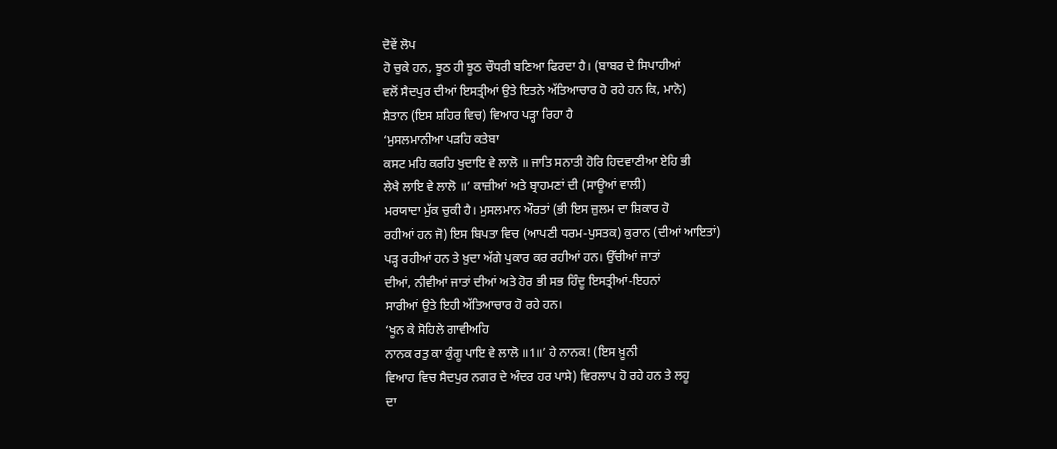ਦੋਵੇਂ ਲੋਪ
ਹੋ ਚੁਕੇ ਹਨ, ਝੂਠ ਹੀ ਝੂਠ ਚੌਧਰੀ ਬਣਿਆ ਫਿਰਦਾ ਹੈ। (ਬਾਬਰ ਦੇ ਸਿਪਾਹੀਆਂ
ਵਲੋਂ ਸੈਦਪੁਰ ਦੀਆਂ ਇਸਤ੍ਰੀਆਂ ਉਤੇ ਇਤਨੇ ਅੱਤਿਆਚਾਰ ਹੋ ਰਹੇ ਹਨ ਕਿ, ਮਾਨੋ)
ਸ਼ੈਤਾਨ (ਇਸ ਸ਼ਹਿਰ ਵਿਚ) ਵਿਆਹ ਪੜ੍ਹਾ ਰਿਹਾ ਹੈ
‘ਮੁਸਲਮਾਨੀਆ ਪੜਹਿ ਕਤੇਬਾ
ਕਸਟ ਮਹਿ ਕਰਹਿ ਖੁਦਾਇ ਵੇ ਲਾਲੋ ॥ ਜਾਤਿ ਸਨਾਤੀ ਹੋਰਿ ਹਿਦਵਾਣੀਆ ਏਹਿ ਭੀ
ਲੇਖੈ ਲਾਇ ਵੇ ਲਾਲੋ ॥’ ਕਾਜ਼ੀਆਂ ਅਤੇ ਬ੍ਰਾਹਮਣਾਂ ਦੀ (ਸਾਊਆਂ ਵਾਲੀ)
ਮਰਯਾਦਾ ਮੁੱਕ ਚੁਕੀ ਹੈ। ਮੁਸਲਮਾਨ ਔਰਤਾਂ (ਭੀ ਇਸ ਜ਼ੁਲਮ ਦਾ ਸ਼ਿਕਾਰ ਹੋ
ਰਹੀਆਂ ਹਨ ਜੋ) ਇਸ ਬਿਪਤਾ ਵਿਚ (ਆਪਣੀ ਧਰਮ-ਪੁਸਤਕ) ਕੁਰਾਨ (ਦੀਆਂ ਆਇਤਾਂ)
ਪੜ੍ਹ ਰਹੀਆਂ ਹਨ ਤੇ ਖ਼ੁਦਾ ਅੱਗੇ ਪੁਕਾਰ ਕਰ ਰਹੀਆਂ ਹਨ। ਉੱਚੀਆਂ ਜਾਤਾਂ
ਦੀਆਂ, ਨੀਵੀਆਂ ਜਾਤਾਂ ਦੀਆਂ ਅਤੇ ਹੋਰ ਭੀ ਸਭ ਹਿੰਦੂ ਇਸਤ੍ਰੀਆਂ-ਇਹਨਾਂ
ਸਾਰੀਆਂ ਉਤੇ ਇਹੀ ਅੱਤਿਆਚਾਰ ਹੋ ਰਹੇ ਹਨ।
‘ਖੂਨ ਕੇ ਸੋਹਿਲੇ ਗਾਵੀਅਹਿ
ਨਾਨਕ ਰਤੁ ਕਾ ਕੁੰਗੂ ਪਾਇ ਵੇ ਲਾਲੋ ॥1॥’ ਹੇ ਨਾਨਕ! (ਇਸ ਖ਼ੂਨੀ
ਵਿਆਹ ਵਿਚ ਸੈਦਪੁਰ ਨਗਰ ਦੇ ਅੰਦਰ ਹਰ ਪਾਸੇ) ਵਿਰਲਾਪ ਹੋ ਰਹੇ ਹਨ ਤੇ ਲਹੂ
ਦਾ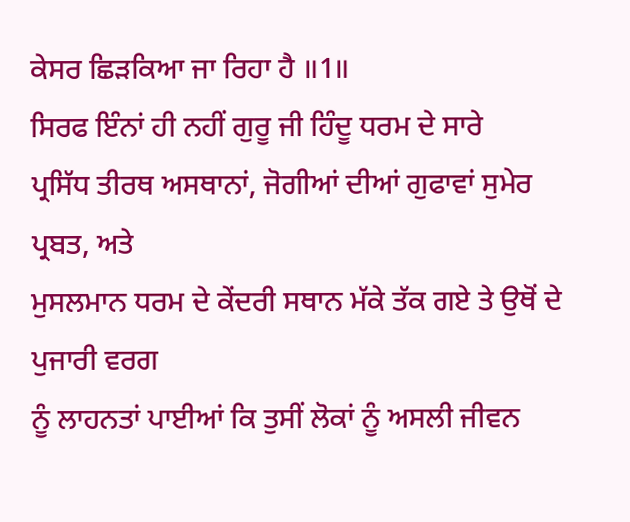ਕੇਸਰ ਛਿੜਕਿਆ ਜਾ ਰਿਹਾ ਹੈ ॥1॥
ਸਿਰਫ ਇੰਨਾਂ ਹੀ ਨਹੀਂ ਗੁਰੂ ਜੀ ਹਿੰਦੂ ਧਰਮ ਦੇ ਸਾਰੇ
ਪ੍ਰਸਿੱਧ ਤੀਰਥ ਅਸਥਾਨਾਂ, ਜੋਗੀਆਂ ਦੀਆਂ ਗੁਫਾਵਾਂ ਸੁਮੇਰ ਪ੍ਰਬਤ, ਅਤੇ
ਮੁਸਲਮਾਨ ਧਰਮ ਦੇ ਕੇਂਦਰੀ ਸਥਾਨ ਮੱਕੇ ਤੱਕ ਗਏ ਤੇ ਉਥੋਂ ਦੇ ਪੁਜਾਰੀ ਵਰਗ
ਨੂੰ ਲਾਹਨਤਾਂ ਪਾਈਆਂ ਕਿ ਤੁਸੀਂ ਲੋਕਾਂ ਨੂੰ ਅਸਲੀ ਜੀਵਨ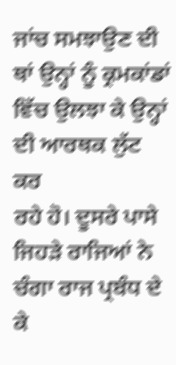ਜਾਂਚ ਸਮਝਾਉਣ ਦੀ
ਥਾਂ ਉਨ੍ਹਾਂ ਨੂੰ ਕ੍ਰਮਕਾਂਡਾਂ ਵਿੱਚ ਉਲਝਾ ਕੇ ਉਨ੍ਹਾਂ ਦੀ ਆਰਥਕ ਲੁੱਟ ਕਰ
ਰਹੇ ਹੋ। ਦੂਸਰੇ ਪਾਸੇ ਜਿਹੜੇ ਰਾਜਿਆਂ ਨੇ ਚੰਗਾ ਰਾਜ ਪ੍ਰਬੰਧ ਦੇ ਕੇ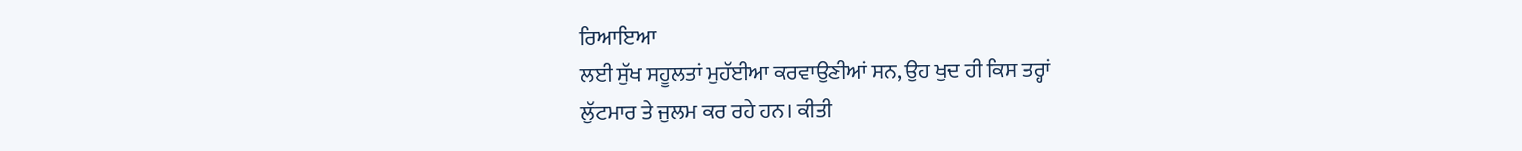ਰਿਆਇਆ
ਲਈ ਸੁੱਖ ਸਹੂਲਤਾਂ ਮੁਹੱਈਆ ਕਰਵਾਉਣੀਆਂ ਸਨ, ਉਹ ਖੁਦ ਹੀ ਕਿਸ ਤਰ੍ਹਾਂ
ਲੁੱਟਮਾਰ ਤੇ ਜੁਲਮ ਕਰ ਰਹੇ ਹਨ। ਕੀਤੀ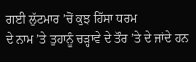ਗਈ ਲੁੱਟਮਾਰ ’ਚੋਂ ਕੁਝ ਹਿੱਸਾ ਧਰਮ
ਦੇ ਨਾਮ ’ਤੇ ਤੁਹਾਨੂੰ ਚੜ੍ਹਾਵੇ ਦੇ ਤੌਰ ’ਤੇ ਦੇ ਜਾਂਦੇ ਹਨ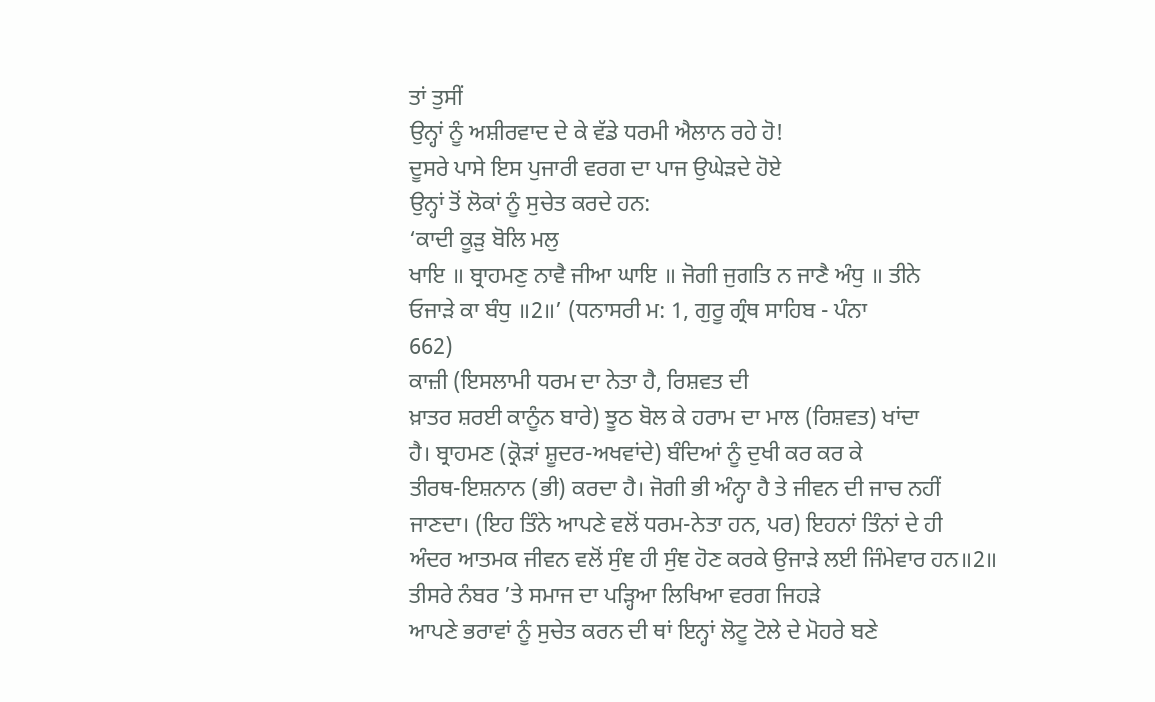ਤਾਂ ਤੁਸੀਂ
ਉਨ੍ਹਾਂ ਨੂੰ ਅਸ਼ੀਰਵਾਦ ਦੇ ਕੇ ਵੱਡੇ ਧਰਮੀ ਐਲਾਨ ਰਹੇ ਹੋ!
ਦੂਸਰੇ ਪਾਸੇ ਇਸ ਪੁਜਾਰੀ ਵਰਗ ਦਾ ਪਾਜ ਉਘੇੜਦੇ ਹੋਏ
ਉਨ੍ਹਾਂ ਤੋਂ ਲੋਕਾਂ ਨੂੰ ਸੁਚੇਤ ਕਰਦੇ ਹਨ:
‘ਕਾਦੀ ਕੂੜੁ ਬੋਲਿ ਮਲੁ
ਖਾਇ ॥ ਬ੍ਰਾਹਮਣੁ ਨਾਵੈ ਜੀਆ ਘਾਇ ॥ ਜੋਗੀ ਜੁਗਤਿ ਨ ਜਾਣੈ ਅੰਧੁ ॥ ਤੀਨੇ
ਓਜਾੜੇ ਕਾ ਬੰਧੁ ॥2॥’ (ਧਨਾਸਰੀ ਮ: 1, ਗੁਰੂ ਗ੍ਰੰਥ ਸਾਹਿਬ - ਪੰਨਾ
662)
ਕਾਜ਼ੀ (ਇਸਲਾਮੀ ਧਰਮ ਦਾ ਨੇਤਾ ਹੈ, ਰਿਸ਼ਵਤ ਦੀ
ਖ਼ਾਤਰ ਸ਼ਰਈ ਕਾਨੂੰਨ ਬਾਰੇ) ਝੂਠ ਬੋਲ ਕੇ ਹਰਾਮ ਦਾ ਮਾਲ (ਰਿਸ਼ਵਤ) ਖਾਂਦਾ
ਹੈ। ਬ੍ਰਾਹਮਣ (ਕ੍ਰੋੜਾਂ ਸ਼ੂਦਰ-ਅਖਵਾਂਦੇ) ਬੰਦਿਆਂ ਨੂੰ ਦੁਖੀ ਕਰ ਕਰ ਕੇ
ਤੀਰਥ-ਇਸ਼ਨਾਨ (ਭੀ) ਕਰਦਾ ਹੈ। ਜੋਗੀ ਭੀ ਅੰਨ੍ਹਾ ਹੈ ਤੇ ਜੀਵਨ ਦੀ ਜਾਚ ਨਹੀਂ
ਜਾਣਦਾ। (ਇਹ ਤਿੰਨੇ ਆਪਣੇ ਵਲੋਂ ਧਰਮ-ਨੇਤਾ ਹਨ, ਪਰ) ਇਹਨਾਂ ਤਿੰਨਾਂ ਦੇ ਹੀ
ਅੰਦਰ ਆਤਮਕ ਜੀਵਨ ਵਲੋਂ ਸੁੰਞ ਹੀ ਸੁੰਞ ਹੋਣ ਕਰਕੇ ਉਜਾੜੇ ਲਈ ਜਿੰਮੇਵਾਰ ਹਨ॥2॥
ਤੀਸਰੇ ਨੰਬਰ ’ਤੇ ਸਮਾਜ ਦਾ ਪੜ੍ਹਿਆ ਲਿਖਿਆ ਵਰਗ ਜਿਹੜੇ
ਆਪਣੇ ਭਰਾਵਾਂ ਨੂੰ ਸੁਚੇਤ ਕਰਨ ਦੀ ਥਾਂ ਇਨ੍ਹਾਂ ਲੋਟੂ ਟੋਲੇ ਦੇ ਮੋਹਰੇ ਬਣੇ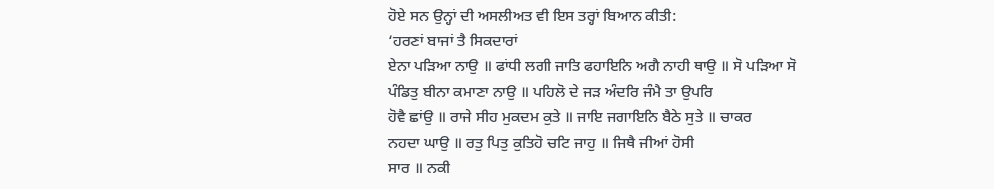ਹੋਏ ਸਨ ਉਨ੍ਹਾਂ ਦੀ ਅਸਲੀਅਤ ਵੀ ਇਸ ਤਰ੍ਹਾਂ ਬਿਆਨ ਕੀਤੀ:
‘ਹਰਣਾਂ ਬਾਜਾਂ ਤੈ ਸਿਕਦਾਰਾਂ
ਏਨਾ ਪੜਿਆ ਨਾਉ ॥ ਫਾਂਧੀ ਲਗੀ ਜਾਤਿ ਫਹਾਇਨਿ ਅਗੈ ਨਾਹੀ ਥਾਉ ॥ ਸੋ ਪੜਿਆ ਸੋ
ਪੰਡਿਤੁ ਬੀਨਾ ਕਮਾਣਾ ਨਾਉ ॥ ਪਹਿਲੋ ਦੇ ਜੜ ਅੰਦਰਿ ਜੰਮੈ ਤਾ ਉਪਰਿ
ਹੋਵੈ ਛਾਂਉ ॥ ਰਾਜੇ ਸੀਹ ਮੁਕਦਮ ਕੁਤੇ ॥ ਜਾਇ ਜਗਾਇਨਿ ਬੈਠੇ ਸੁਤੇ ॥ ਚਾਕਰ
ਨਹਦਾ ਘਾਉ ॥ ਰਤੁ ਪਿਤੁ ਕੁਤਿਹੋ ਚਟਿ ਜਾਹੁ ॥ ਜਿਥੈ ਜੀਆਂ ਹੋਸੀ
ਸਾਰ ॥ ਨਕੀ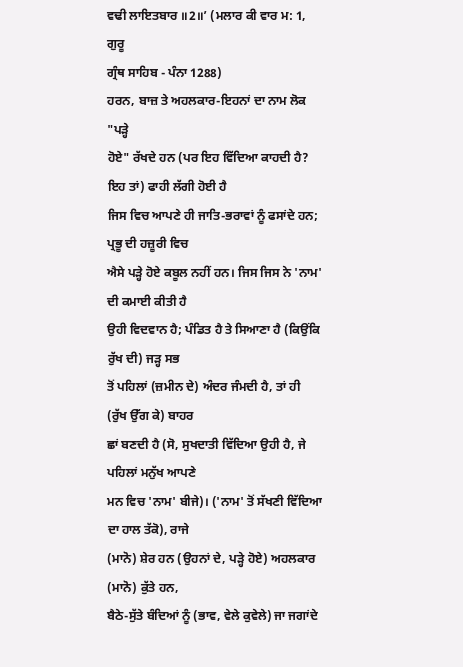ਵਢੀ ਲਾਇਤਬਾਰ ॥2॥’ (ਮਲਾਰ ਕੀ ਵਾਰ ਮ: 1, ਗੁਰੂ
ਗ੍ਰੰਥ ਸਾਹਿਬ - ਪੰਨਾ 1288)
ਹਰਨ, ਬਾਜ਼ ਤੇ ਅਹਲਕਾਰ-ਇਹਨਾਂ ਦਾ ਨਾਮ ਲੋਕ "ਪੜ੍ਹੇ
ਹੋਏ" ਰੱਖਦੇ ਹਨ (ਪਰ ਇਹ ਵਿੱਦਿਆ ਕਾਹਦੀ ਹੈ? ਇਹ ਤਾਂ) ਫਾਹੀ ਲੱਗੀ ਹੋਈ ਹੈ
ਜਿਸ ਵਿਚ ਆਪਣੇ ਹੀ ਜਾਤਿ-ਭਰਾਵਾਂ ਨੂੰ ਫਸਾਂਦੇ ਹਨ; ਪ੍ਰਭੂ ਦੀ ਹਜ਼ੂਰੀ ਵਿਚ
ਐਸੇ ਪੜ੍ਹੇ ਹੋਏ ਕਬੂਲ ਨਹੀਂ ਹਨ। ਜਿਸ ਜਿਸ ਨੇ 'ਨਾਮ' ਦੀ ਕਮਾਈ ਕੀਤੀ ਹੈ
ਉਹੀ ਵਿਦਵਾਨ ਹੈ; ਪੰਡਿਤ ਹੈ ਤੇ ਸਿਆਣਾ ਹੈ (ਕਿਉਂਕਿ ਰੁੱਖ ਦੀ) ਜੜ੍ਹ ਸਭ
ਤੋਂ ਪਹਿਲਾਂ (ਜ਼ਮੀਨ ਦੇ) ਅੰਦਰ ਜੰਮਦੀ ਹੈ, ਤਾਂ ਹੀ (ਰੁੱਖ ਉੱਗ ਕੇ) ਬਾਹਰ
ਛਾਂ ਬਣਦੀ ਹੈ (ਸੋ, ਸੁਖਦਾਤੀ ਵਿੱਦਿਆ ਉਹੀ ਹੈ, ਜੇ ਪਹਿਲਾਂ ਮਨੁੱਖ ਆਪਣੇ
ਮਨ ਵਿਚ 'ਨਾਮ' ਬੀਜੇ)। ('ਨਾਮ' ਤੋਂ ਸੱਖਣੀ ਵਿੱਦਿਆ ਦਾ ਹਾਲ ਤੱਕੋ), ਰਾਜੇ
(ਮਾਨੋ) ਸ਼ੇਰ ਹਨ (ਉਹਨਾਂ ਦੇ, ਪੜ੍ਹੇ ਹੋਏ) ਅਹਲਕਾਰ (ਮਾਨੋ) ਕੁੱਤੇ ਹਨ,
ਬੈਠੇ-ਸੁੱਤੇ ਬੰਦਿਆਂ ਨੂੰ (ਭਾਵ, ਵੇਲੇ ਕੁਵੇਲੇ) ਜਾ ਜਗਾਂਦੇ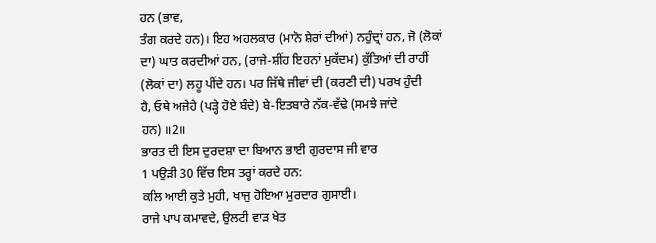ਹਨ (ਭਾਵ,
ਤੰਗ ਕਰਦੇ ਹਨ)। ਇਹ ਅਹਲਕਾਰ (ਮਾਨੋ ਸ਼ੇਰਾਂ ਦੀਆਂ) ਨਹੁੰਦ੍ਰਾਂ ਹਨ, ਜੋ (ਲੋਕਾਂ
ਦਾ) ਘਾਤ ਕਰਦੀਆਂ ਹਨ, (ਰਾਜੇ-ਸ਼ੀਂਹ ਇਹਨਾਂ ਮੁਕੱਦਮ) ਕੁੱਤਿਆਂ ਦੀ ਰਾਹੀਂ
(ਲੋਕਾਂ ਦਾ) ਲਹੂ ਪੀਂਦੇ ਹਨ। ਪਰ ਜਿੱਥੇ ਜੀਵਾਂ ਦੀ (ਕਰਣੀ ਦੀ) ਪਰਖ ਹੁੰਦੀ
ਹੈ, ਓਥੇ ਅਜੇਹੇ (ਪੜ੍ਹੇ ਹੋਏ ਬੰਦੇ) ਬੇ-ਇਤਬਾਰੇ ਨੱਕ-ਵੱਢੇ (ਸਮਝੇ ਜਾਂਦੇ
ਹਨ) ॥2॥
ਭਾਰਤ ਦੀ ਇਸ ਦੁਰਦਸ਼ਾ ਦਾ ਬਿਆਨ ਭਾਈ ਗੁਰਦਾਸ ਜੀ ਵਾਰ
1 ਪਉੜੀ 30 ਵਿੱਚ ਇਸ ਤਰ੍ਹਾਂ ਕਰਦੇ ਹਨ:
ਕਲਿ ਆਈ ਕੁਤੇ ਮੁਹੀ, ਖਾਜੁ ਹੋਇਆ ਮੁਰਦਾਰ ਗੁਸਾਈ।
ਰਾਜੇ ਪਾਪ ਕਮਾਵਦੇ, ਉਲਟੀ ਵਾੜ ਖੇਤ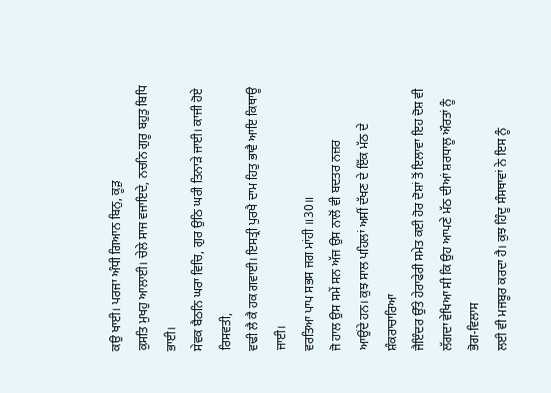ਕਉ ਖਾਈ। ਪਰਜਾ ਅੰਧੀ ਗਿਆਨ ਬਿਨੁ, ਕੂੜੁ
ਕੁਸਤਿ ਮੁਖਹੁ ਆਲਾਈ। ਚੇਲੇ ਸਾਜ ਵਜਾਇਦੇ, ਨਚਨਿ ਗੁਰੂ ਬਹੁਤੁ ਬਿਧਿ ਭਾਈ।
ਸੇਵਕ ਬੈਠਨਿ ਘਰਾ ਵਿਚਿ, ਗੁਰ ਉਠਿ ਘਰੀ ਤਿਨਾੜੇ ਜਾਈ। ਕਾਜੀ ਹੋਏ ਰਿਸਵਤੀ,
ਵਢੀ ਲੈ ਕੈ ਹਕ ਗਵਾਈ। ਇਸਤ੍ਰੀ ਪੁਰਖੈ ਦਾਮ ਹਿਤੁ ਭਾਵੈ ਆਇ ਕਿਥਾਊ ਜਾਈ।
ਵਰਤਿਆ ਪਾਪ ਸਭਸ ਜਗ ਮਾਂਹੀ ॥30॥
ਜੋ ਹਾਲ ਉਸ ਸਮੇਂ ਸਨ ਅੱਜ ਉਸ ਨਾਲੋਂ ਵੀ ਬਦਤਰ ਨਜ਼ਰ
ਆਉਂਦੇ ਹਨ। ਕੁਝ ਸਾਲ ਪਹਿਲਾਂ ਅਸੀਂ ਦੱਖਣ ਦੇ ਇੱਕ ਮੱਠ ਦੇ ਸ਼ੰਕਰਾਚਾਰਿਆ
ਜੈਇੰਦਰ ਉੱਤੇ ਹੇਰਾਫੇਰੀ ਸਮੇਤ ਕਈ ਹੋਰ ਦੋਸ਼ਾਂ ਤੋਂ ਇਲਾਵਾ ਇਹ ਦੋਸ਼ ਵੀ
ਲੱਗਦਾ ਵੇਖਿਆ ਸੀ ਕਿ ਉਹ ਆਪਣੇ ਮੱਠ ਦੀਆਂ ਸ਼ਰਧਾਲੂ ਔਰਤਾਂ ਨੂੰ ਭੋਗ-ਵਿਲਾਸ
ਲਈ ਵੀ ਮਜਬੂਰ ਕਰਦਾ ਹੈ। ਕੁਝ ਹਿੰਦੂ ਸੰਸਥਾਵਾਂ ਨੇ ਇਸ ਨੂੰ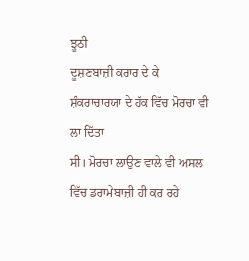ਝੂਠੀ
ਦੂਸ਼ਣਬਾਜ਼ੀ ਕਰਾਰ ਦੇ ਕੇ ਸ਼ੰਕਰਾਚਾਰਯਾ ਦੇ ਹੱਕ ਵਿੱਚ ਮੋਰਚਾ ਵੀ ਲਾ ਦਿੱਤਾ
ਸੀ। ਮੋਰਚਾ ਲਾਉਣ ਵਾਲੇ ਵੀ ਅਸਲ ਵਿੱਚ ਡਰਾਮੇਬਾਜ਼ੀ ਹੀ ਕਰ ਰਹੇ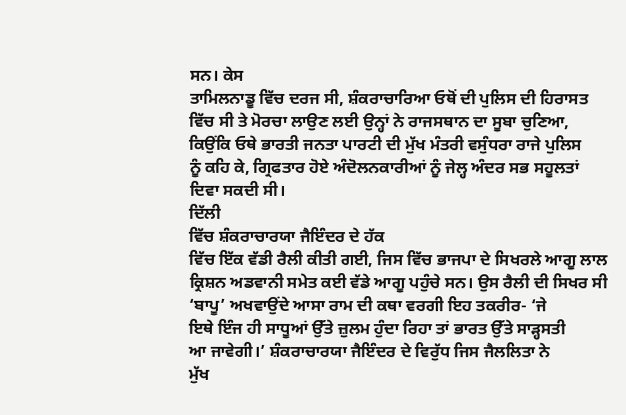ਸਨ। ਕੇਸ
ਤਾਮਿਲਨਾਡੂ ਵਿੱਚ ਦਰਜ ਸੀ, ਸ਼ੰਕਰਾਚਾਰਿਆ ਓਥੋਂ ਦੀ ਪੁਲਿਸ ਦੀ ਹਿਰਾਸਤ
ਵਿੱਚ ਸੀ ਤੇ ਮੋਰਚਾ ਲਾਉਣ ਲਈ ਉਨ੍ਹਾਂ ਨੇ ਰਾਜਸਥਾਨ ਦਾ ਸੂਬਾ ਚੁਣਿਆ,
ਕਿਉਂਕਿ ਓਥੇ ਭਾਰਤੀ ਜਨਤਾ ਪਾਰਟੀ ਦੀ ਮੁੱਖ ਮੰਤਰੀ ਵਸੁੰਧਰਾ ਰਾਜੇ ਪੁਲਿਸ
ਨੂੰ ਕਹਿ ਕੇ, ਗ੍ਰਿਫਤਾਰ ਹੋਏ ਅੰਦੋਲਨਕਾਰੀਆਂ ਨੂੰ ਜੇਲ੍ਹ ਅੰਦਰ ਸਭ ਸਹੂਲਤਾਂ
ਦਿਵਾ ਸਕਦੀ ਸੀ।
ਦਿੱਲੀ
ਵਿੱਚ ਸ਼ੰਕਰਾਚਾਰਯਾ ਜੈਇੰਦਰ ਦੇ ਹੱਕ
ਵਿੱਚ ਇੱਕ ਵੱਡੀ ਰੈਲੀ ਕੀਤੀ ਗਈ, ਜਿਸ ਵਿੱਚ ਭਾਜਪਾ ਦੇ ਸਿਖਰਲੇ ਆਗੂ ਲਾਲ
ਕ੍ਰਿਸ਼ਨ ਅਡਵਾਨੀ ਸਮੇਤ ਕਈ ਵੱਡੇ ਆਗੂ ਪਹੁੰਚੇ ਸਨ। ਉਸ ਰੈਲੀ ਦੀ ਸਿਖਰ ਸੀ
‘ਬਾਪੂ’ ਅਖਵਾਉਂਦੇ ਆਸਾ ਰਾਮ ਦੀ ਕਥਾ ਵਰਗੀ ਇਹ ਤਕਰੀਰ- ‘ਜੇ
ਇਥੇ ਇੰਜ ਹੀ ਸਾਧੂਆਂ ਉੱਤੇ ਜ਼ੁਲਮ ਹੁੰਦਾ ਰਿਹਾ ਤਾਂ ਭਾਰਤ ਉੱਤੇ ਸਾੜ੍ਹਸਤੀ
ਆ ਜਾਵੇਗੀ।’ ਸ਼ੰਕਰਾਚਾਰਯਾ ਜੈਇੰਦਰ ਦੇ ਵਿਰੁੱਧ ਜਿਸ ਜੈਲਲਿਤਾ ਨੇ
ਮੁੱਖ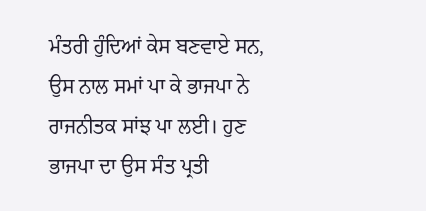ਮੰਤਰੀ ਹੁੰਦਿਆਂ ਕੇਸ ਬਣਵਾਏ ਸਨ, ਉਸ ਨਾਲ ਸਮਾਂ ਪਾ ਕੇ ਭਾਜਪਾ ਨੇ
ਰਾਜਨੀਤਕ ਸਾਂਝ ਪਾ ਲਈ। ਹੁਣ ਭਾਜਪਾ ਦਾ ਉਸ ਸੰਤ ਪ੍ਰਤੀ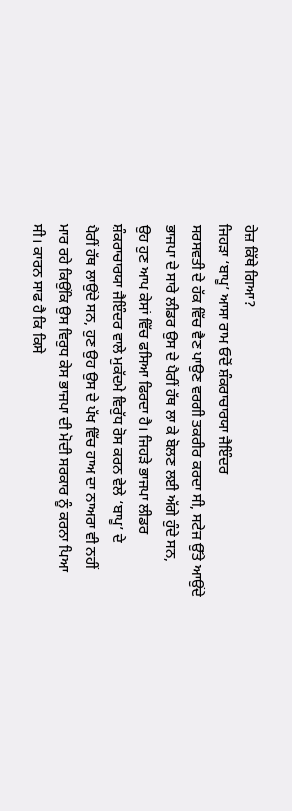ਹੇਜ਼ ਕਿੱਥੇ ਗਿਆ?
ਜਿਹੜਾ ‘ਬਾਪੂ’ ਆਸਾ ਰਾਮ ਓਦੋਂ ਸ਼ੰਕਰਾਚਾਰਯਾ ਜੈਇੰਦਰ
ਸਰਸਵਤੀ ਦੇ ਹੱਕ ਵਿੱਚ ਵੈਣ ਪਾਉਣ ਵਰਗੀ ਤਕਰੀਰ ਕਰਦਾ ਸੀ, ਸਟੇਜ ਉੱਤੇ ਆਉਂਦੇ
ਭਾਜਪਾ ਦੇ ਸਾਰੇ ਲੀਡਰ ਉਸ ਦੇ ਪੈਰੀਂ ਹੱਥ ਲਾ ਕੇ ਬੋਲਣ ਲਈ ਅੱਗੇ ਹੁੰਦੇ ਸਨ,
ਉਹ ਹੁਣ ਆਪ ਕੇਸਾਂ ਵਿੱਚ ਫਸਿਆ ਫਿਰਦਾ ਹੈ। ਜਿਹੜੇ ਭਾਜਪਾ ਲੀਡਰ
ਸ਼ੰਕਰਾਚਾਰਯਾ ਜੈਇੰਦਰ ਵਾਲੇ ਮੁਕੱਦਮੇ ਵਿਰੁੱਧ ਰੋਸ ਕਰਨ ਵੇਲੇ ‘ਬਾਪੂ’ ਦੇ
ਪੈਰੀਂ ਹੱਥ ਲਾਉਂਦੇ ਸਨ, ਹੁਣ ਉਹ ਉਸ ਦੇ ਪੱਖ ਵਿੱਚ ਹਾਅ ਦਾ ਨਾਅਰਾ ਵੀ ਨਹੀਂ
ਮਾਰ ਰਹੇ ਕਿਉਂਕਿ ਉਸ ਵਿਰੁਧ ਕੇਸ ਭਾਜਪਾ ਦੀ ਮੋਦੀ ਸਰਕਾਰ ਨੂੰ ਕਰਨਾ ਪਿਆ
ਸੀ। ਕਾਰਨ ਸਾਫ ਹੈ ਕਿ ਕਿਸੇ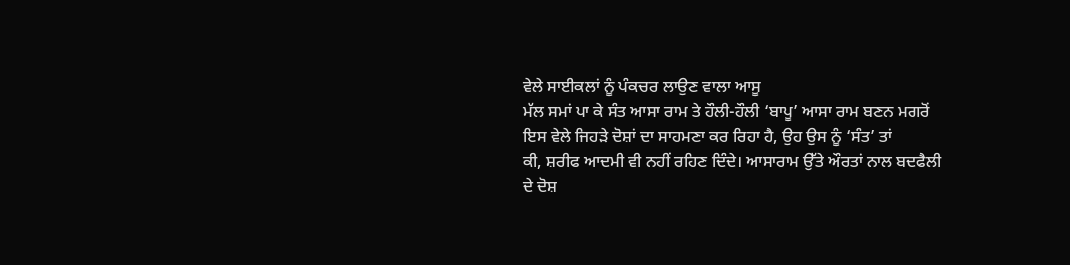ਵੇਲੇ ਸਾਈਕਲਾਂ ਨੂੰ ਪੰਕਚਰ ਲਾਉਣ ਵਾਲਾ ਆਸੂ
ਮੱਲ ਸਮਾਂ ਪਾ ਕੇ ਸੰਤ ਆਸਾ ਰਾਮ ਤੇ ਹੌਲੀ-ਹੌਲੀ ‘ਬਾਪੂ’ ਆਸਾ ਰਾਮ ਬਣਨ ਮਗਰੋਂ
ਇਸ ਵੇਲੇ ਜਿਹੜੇ ਦੋਸ਼ਾਂ ਦਾ ਸਾਹਮਣਾ ਕਰ ਰਿਹਾ ਹੈ, ਉਹ ਉਸ ਨੂੰ ‘ਸੰਤ’ ਤਾਂ
ਕੀ, ਸ਼ਰੀਫ ਆਦਮੀ ਵੀ ਨਹੀਂ ਰਹਿਣ ਦਿੰਦੇ। ਆਸਾਰਾਮ ਉੱਤੇ ਔਰਤਾਂ ਨਾਲ ਬਦਫੈਲੀ
ਦੇ ਦੋਸ਼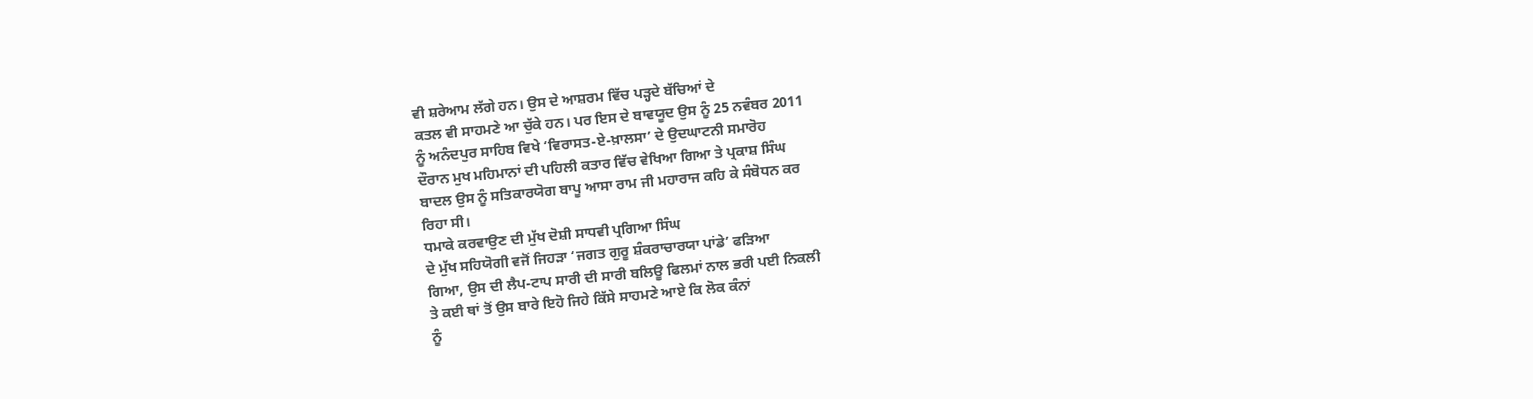ਵੀ ਸ਼ਰੇਆਮ ਲੱਗੇ ਹਨ। ਉਸ ਦੇ ਆਸ਼ਰਮ ਵਿੱਚ ਪੜ੍ਹਦੇ ਬੱਚਿਆਂ ਦੇ
ਕਤਲ ਵੀ ਸਾਹਮਣੇ ਆ ਚੁੱਕੇ ਹਨ। ਪਰ ਇਸ ਦੇ ਬਾਵਯੂਦ ਉਸ ਨੂੰ 25 ਨਵੰਬਰ 2011
ਨੂੰ ਅਨੰਦਪੁਰ ਸਾਹਿਬ ਵਿਖੇ ‘ਵਿਰਾਸਤ-ਏ-ਖ਼ਾਲਸਾ’ ਦੇ ਉਦਘਾਟਨੀ ਸਮਾਰੋਹ
ਦੌਰਾਨ ਮੁਖ ਮਹਿਮਾਨਾਂ ਦੀ ਪਹਿਲੀ ਕਤਾਰ ਵਿੱਚ ਵੇਖਿਆ ਗਿਆ ਤੇ ਪ੍ਰਕਾਸ਼ ਸਿੰਘ
ਬਾਦਲ ਉਸ ਨੂੰ ਸਤਿਕਾਰਯੋਗ ਬਾਪੂ ਆਸਾ ਰਾਮ ਜੀ ਮਹਾਰਾਜ ਕਹਿ ਕੇ ਸੰਬੋਧਨ ਕਰ
ਰਿਹਾ ਸੀ।
ਧਮਾਕੇ ਕਰਵਾਉਣ ਦੀ ਮੁੱਖ ਦੋਸ਼ੀ ਸਾਧਵੀ ਪ੍ਰਗਿਆ ਸਿੰਘ
ਦੇ ਮੁੱਖ ਸਹਿਯੋਗੀ ਵਜੋਂ ਜਿਹੜਾ ‘ਜਗਤ ਗੁਰੂ ਸ਼ੰਕਰਾਚਾਰਯਾ ਪਾਂਡੇ’ ਫੜਿਆ
ਗਿਆ, ਉਸ ਦੀ ਲੈਪ-ਟਾਪ ਸਾਰੀ ਦੀ ਸਾਰੀ ਬਲਿਊ ਫਿਲਮਾਂ ਨਾਲ ਭਰੀ ਪਈ ਨਿਕਲੀ
ਤੇ ਕਈ ਥਾਂ ਤੋਂ ਉਸ ਬਾਰੇ ਇਹੋ ਜਿਹੇ ਕਿੱਸੇ ਸਾਹਮਣੇ ਆਏ ਕਿ ਲੋਕ ਕੰਨਾਂ
ਨੂੰ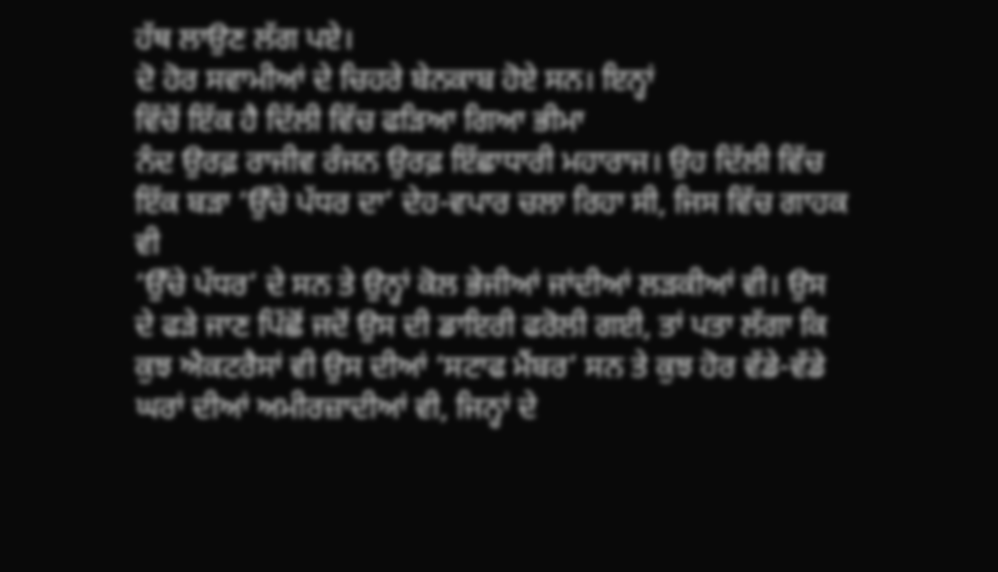ਹੱਥ ਲਾਉਣ ਲੱਗ ਪਏ।
ਦੋ ਹੋਰ ਸਵਾਮੀਆਂ ਦੇ ਚਿਹਰੇ ਬੇਨਕਾਬ ਹੋਏ ਸਨ। ਇਨ੍ਹਾਂ
ਵਿੱਚੋਂ ਇੱਕ ਹੈ ਦਿੱਲੀ ਵਿੱਚ ਫੜਿਆ ਗਿਆ ਭੀਮਾ
ਨੰਦ ਉਰਫ਼ ਰਾਜੀਵ ਰੰਜਨ ਉਰਫ਼ ਇੱਛਾਧਾਰੀ ਮਹਾਰਾਜ। ਉਹ ਦਿੱਲੀ ਵਿੱਚ
ਇੱਕ ਬੜਾ ‘ਉੱਚੇ ਪੱਧਰ ਦਾ’ ਦੇਹ-ਵਪਾਰ ਚਲਾ ਰਿਹਾ ਸੀ, ਜਿਸ ਵਿੱਚ ਗਾਹਕ ਵੀ
‘ਉੱਚੇ ਪੱਧਰ’ ਦੇ ਸਨ ਤੇ ਉਨ੍ਹਾਂ ਕੋਲ ਭੇਜੀਆਂ ਜਾਂਦੀਆਂ ਲੜਕੀਆਂ ਵੀ। ਉਸ
ਦੇ ਫੜੇ ਜਾਣ ਪਿੱਛੋਂ ਜਦੋਂ ਉਸ ਦੀ ਡਾਇਰੀ ਫਰੋਲੀ ਗਈ, ਤਾਂ ਪਤਾ ਲੱਗਾ ਕਿ
ਕੁਝ ਐਕਟਰੈਸਾਂ ਵੀ ਉਸ ਦੀਆਂ ‘ਸਟਾਫ ਮੈਂਬਰ’ ਸਨ ਤੇ ਕੁਝ ਹੋਰ ਵੱਡੇ-ਵੱਡੇ
ਘਰਾਂ ਦੀਆਂ ਅਮੀਰਜ਼ਾਦੀਆਂ ਵੀ, ਜਿਨ੍ਹਾਂ ਦੇ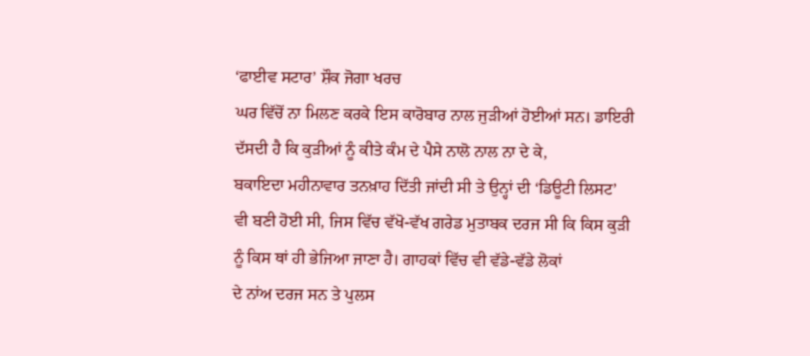‘ਫਾਈਵ ਸਟਾਰ’ ਸ਼ੌਕ ਜੋਗਾ ਖਰਚ
ਘਰ ਵਿੱਚੋਂ ਨਾ ਮਿਲਣ ਕਰਕੇ ਇਸ ਕਾਰੋਬਾਰ ਨਾਲ ਜੁੜੀਆਂ ਹੋਈਆਂ ਸਨ। ਡਾਇਰੀ
ਦੱਸਦੀ ਹੈ ਕਿ ਕੁੜੀਆਂ ਨੂੰ ਕੀਤੇ ਕੰਮ ਦੇ ਪੈਸੇ ਨਾਲੋ ਨਾਲ ਨਾ ਦੇ ਕੇ,
ਬਕਾਇਦਾ ਮਹੀਨਾਵਾਰ ਤਨਖ਼ਾਹ ਦਿੱਤੀ ਜਾਂਦੀ ਸੀ ਤੇ ਉਨ੍ਹਾਂ ਦੀ ‘ਡਿਊਟੀ ਲਿਸਟ’
ਵੀ ਬਣੀ ਹੋਈ ਸੀ, ਜਿਸ ਵਿੱਚ ਵੱਖੋ-ਵੱਖ ਗਰੇਡ ਮੁਤਾਬਕ ਦਰਜ ਸੀ ਕਿ ਕਿਸ ਕੁੜੀ
ਨੂੰ ਕਿਸ ਥਾਂ ਹੀ ਭੇਜਿਆ ਜਾਣਾ ਹੈ। ਗਾਹਕਾਂ ਵਿੱਚ ਵੀ ਵੱਡੇ-ਵੱਡੇ ਲੋਕਾਂ
ਦੇ ਨਾਂਅ ਦਰਜ ਸਨ ਤੇ ਪੁਲਸ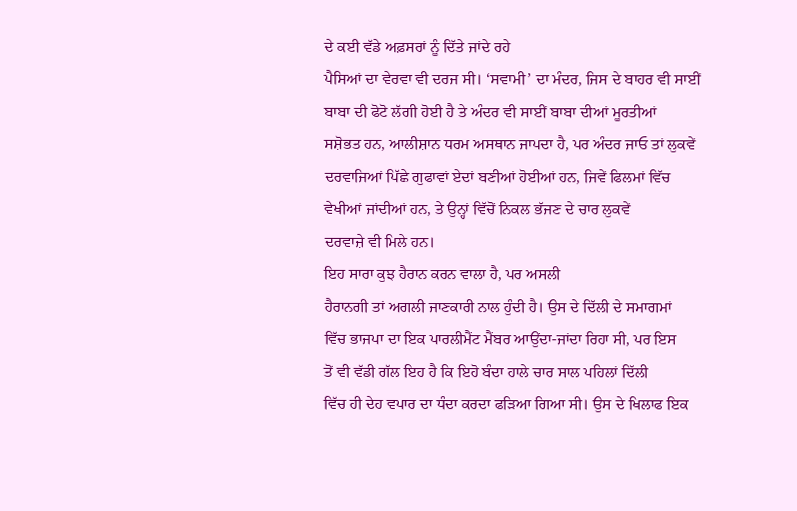ਦੇ ਕਈ ਵੱਡੇ ਅਫ਼ਸਰਾਂ ਨੂੰ ਦਿੱਤੇ ਜਾਂਦੇ ਰਹੇ
ਪੈਸਿਆਂ ਦਾ ਵੇਰਵਾ ਵੀ ਦਰਜ ਸੀ। ‘ਸਵਾਮੀ’ ਦਾ ਮੰਦਰ, ਜਿਸ ਦੇ ਬਾਹਰ ਵੀ ਸਾਈਂ
ਬਾਬਾ ਦੀ ਫੋਟੋ ਲੱਗੀ ਹੋਈ ਹੈ ਤੇ ਅੰਦਰ ਵੀ ਸਾਈਂ ਬਾਬਾ ਦੀਆਂ ਮੂਰਤੀਆਂ
ਸਸ਼ੋਭਤ ਹਨ, ਆਲੀਸ਼ਾਨ ਧਰਮ ਅਸਥਾਨ ਜਾਪਦਾ ਹੈ, ਪਰ ਅੰਦਰ ਜਾਓ ਤਾਂ ਲੁਕਵੇਂ
ਦਰਵਾਜਿਆਂ ਪਿੱਛੇ ਗੁਫਾਵਾਂ ਏਦਾਂ ਬਣੀਆਂ ਹੋਈਆਂ ਹਨ, ਜਿਵੇਂ ਫਿਲਮਾਂ ਵਿੱਚ
ਵੇਖੀਆਂ ਜਾਂਦੀਆਂ ਹਨ, ਤੇ ਉਨ੍ਹਾਂ ਵਿੱਚੋਂ ਨਿਕਲ ਭੱਜਣ ਦੇ ਚਾਰ ਲੁਕਵੇਂ
ਦਰਵਾਜ਼ੇ ਵੀ ਮਿਲੇ ਹਨ।
ਇਹ ਸਾਰਾ ਕੁਝ ਹੈਰਾਨ ਕਰਨ ਵਾਲਾ ਹੈ, ਪਰ ਅਸਲੀ
ਹੈਰਾਨਗੀ ਤਾਂ ਅਗਲੀ ਜਾਣਕਾਰੀ ਨਾਲ ਹੁੰਦੀ ਹੈ। ਉਸ ਦੇ ਦਿੱਲੀ ਦੇ ਸਮਾਗਮਾਂ
ਵਿੱਚ ਭਾਜਪਾ ਦਾ ਇਕ ਪਾਰਲੀਮੈਂਟ ਮੈਂਬਰ ਆਉਂਦਾ-ਜਾਂਦਾ ਰਿਹਾ ਸੀ, ਪਰ ਇਸ
ਤੋਂ ਵੀ ਵੱਡੀ ਗੱਲ ਇਹ ਹੈ ਕਿ ਇਹੋ ਬੰਦਾ ਹਾਲੇ ਚਾਰ ਸਾਲ ਪਹਿਲਾਂ ਦਿੱਲੀ
ਵਿੱਚ ਹੀ ਦੇਹ ਵਪਾਰ ਦਾ ਧੰਦਾ ਕਰਦਾ ਫੜਿਆ ਗਿਆ ਸੀ। ਉਸ ਦੇ ਖਿਲਾਫ ਇਕ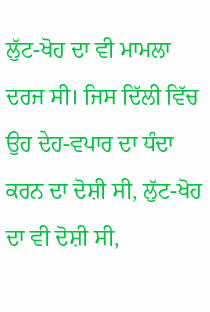ਲੁੱਟ-ਖੋਹ ਦਾ ਵੀ ਮਾਮਲਾ ਦਰਜ ਸੀ। ਜਿਸ ਦਿੱਲੀ ਵਿੱਚ ਉਹ ਦੇਹ-ਵਪਾਰ ਦਾ ਧੰਦਾ
ਕਰਨ ਦਾ ਦੋਸ਼ੀ ਸੀ, ਲੁੱਟ-ਖੋਹ ਦਾ ਵੀ ਦੋਸ਼ੀ ਸੀ,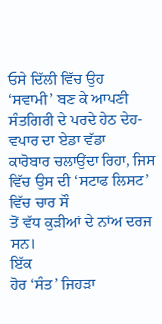ਓਸੇ ਦਿੱਲੀ ਵਿੱਚ ਉਹ
‘ਸਵਾਮੀ’ ਬਣ ਕੇ ਆਪਣੀ ਸੰਤਗਿਰੀ ਦੇ ਪਰਦੇ ਹੇਠ ਦੇਹ-ਵਪਾਰ ਦਾ ਏਡਾ ਵੱਡਾ
ਕਾਰੋਬਾਰ ਚਲਾਉਂਦਾ ਰਿਹਾ, ਜਿਸ ਵਿੱਚ ਉਸ ਦੀ ‘ਸਟਾਫ ਲਿਸਟ’ ਵਿੱਚ ਚਾਰ ਸੌ
ਤੋਂ ਵੱਧ ਕੁੜੀਆਂ ਦੇ ਨਾਂਅ ਦਰਜ ਸਨ।
ਇੱਕ
ਹੋਰ ‘ਸੰਤ’ ਜਿਹੜਾ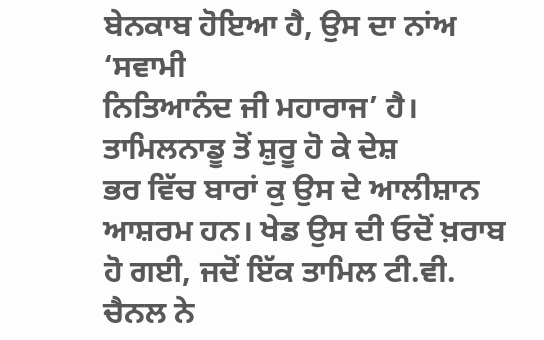ਬੇਨਕਾਬ ਹੋਇਆ ਹੈ, ਉਸ ਦਾ ਨਾਂਅ ‘ਸਵਾਮੀ
ਨਿਤਿਆਨੰਦ ਜੀ ਮਹਾਰਾਜ’ ਹੈ। ਤਾਮਿਲਨਾਡੂ ਤੋਂ ਸ਼ੁਰੂ ਹੋ ਕੇ ਦੇਸ਼
ਭਰ ਵਿੱਚ ਬਾਰਾਂ ਕੁ ਉਸ ਦੇ ਆਲੀਸ਼ਾਨ ਆਸ਼ਰਮ ਹਨ। ਖੇਡ ਉਸ ਦੀ ਓਦੋਂ ਖ਼ਰਾਬ
ਹੋ ਗਈ, ਜਦੋਂ ਇੱਕ ਤਾਮਿਲ ਟੀ.ਵੀ. ਚੈਨਲ ਨੇ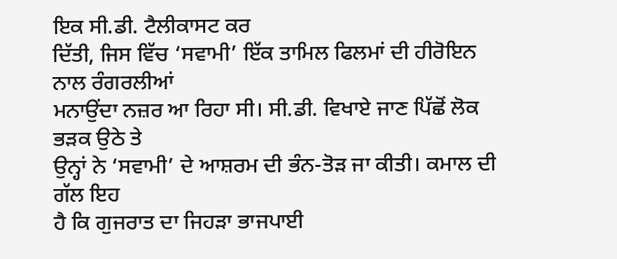ਇਕ ਸੀ.ਡੀ. ਟੈਲੀਕਾਸਟ ਕਰ
ਦਿੱਤੀ, ਜਿਸ ਵਿੱਚ ‘ਸਵਾਮੀ’ ਇੱਕ ਤਾਮਿਲ ਫਿਲਮਾਂ ਦੀ ਹੀਰੋਇਨ ਨਾਲ ਰੰਗਰਲੀਆਂ
ਮਨਾਉਂਦਾ ਨਜ਼ਰ ਆ ਰਿਹਾ ਸੀ। ਸੀ.ਡੀ. ਵਿਖਾਏ ਜਾਣ ਪਿੱਛੋਂ ਲੋਕ ਭੜਕ ਉਠੇ ਤੇ
ਉਨ੍ਹਾਂ ਨੇ ‘ਸਵਾਮੀ’ ਦੇ ਆਸ਼ਰਮ ਦੀ ਭੰਨ-ਤੋੜ ਜਾ ਕੀਤੀ। ਕਮਾਲ ਦੀ ਗੱਲ ਇਹ
ਹੈ ਕਿ ਗੁਜਰਾਤ ਦਾ ਜਿਹੜਾ ਭਾਜਪਾਈ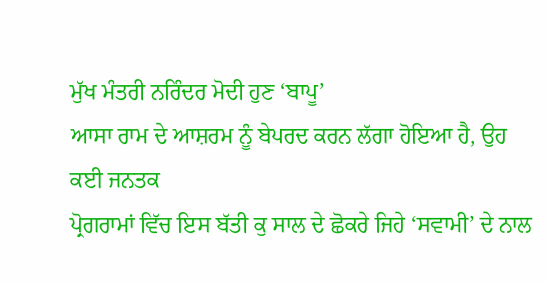ਮੁੱਖ ਮੰਤਰੀ ਨਰਿੰਦਰ ਮੋਦੀ ਹੁਣ ‘ਬਾਪੂ’
ਆਸਾ ਰਾਮ ਦੇ ਆਸ਼ਰਮ ਨੂੰ ਬੇਪਰਦ ਕਰਨ ਲੱਗਾ ਹੋਇਆ ਹੈ, ਉਹ ਕਈ ਜਨਤਕ
ਪ੍ਰੋਗਰਾਮਾਂ ਵਿੱਚ ਇਸ ਬੱਤੀ ਕੁ ਸਾਲ ਦੇ ਛੋਕਰੇ ਜਿਹੇ ‘ਸਵਾਮੀ’ ਦੇ ਨਾਲ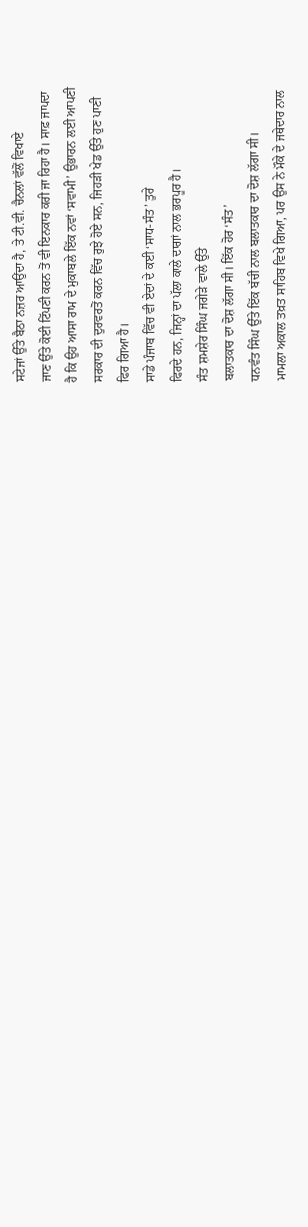ਸਟੇਜਾਂ ਉੱਤੇ ਬੈਠਾ ਨਜ਼ਰ ਆਉਂਦਾ ਹੈ, ਤੇ ਟੀ.ਵੀ. ਚੈਨਲਾਂ ਵੱਲੋਂ ਵਿਖਾਏ
ਜਾਣ ਉੱਤੇ ਕੋਈ ਟਿੱਪਣੀ ਕਰਨ ਤੋਂ ਵੀ ਇਨਕਾਰ ਕਰੀ ਜਾ ਰਿਹਾ ਹੈ। ਸਾਫ਼ ਜਾਪਦਾ
ਹੈ ਕਿ ਉਹ ਆਸਾ ਰਾਮ ਦੇ ਮੁਕਾਬਲੇ ਇੱਕ ਨਵਾਂ ‘ਸਵਾਮੀ’ ਉਭਾਰਨ ਲਈ ਆਪਣੀ
ਸਰਕਾਰ ਦੀ ਦੁਰਵਰਤੋਂ ਕਰਨ ਵਿੱਚ ਰੁਝੇ ਹੋਏ ਸਨ, ਜਿਹੜੀ ਖੇਡ ਉੱਤੇ ਹੁਣ ਪਾਣੀ
ਫਿਰ ਗਿਆ ਹੈ।
ਸਾਡੇ ਪੰਜਾਬ ਵਿੱਚ ਵੀ ਏਦਾਂ ਦੇ ਕਈ ‘ਸਾਧ-ਸੰਤ’ ਤੁਰੇ
ਫਿਰਦੇ ਹਨ, ਜਿਨ੍ਹਾਂ ਦਾ ਪੱਲਾ ਕਾਲੇ ਦਾਗਾਂ ਨਾਲ ਭਰਪੂਰ ਹੈ।
ਸੰਤ ਸ਼ਮਸ਼ੇਰ ਸਿੰਘ ਜਗੇੜੇ ਵਾਲੇ ਉੱਤੇ
ਬਲਾਤਕਾਰ ਦਾ ਦੋਸ਼ ਲੱਗਾ ਸੀ। ਇੱਕ ਹੋਰ ‘ਸੰਤ’
ਧਨਵੰਤ ਸਿੰਘ ਉੱਤੇ ਇੱਕ ਬੱਚੀ ਨਾਲ ਬਲਾਤਕਾਰ ਦਾ ਦੋਸ਼ ਲੱਗਾ ਸੀ।
ਮਾਮਲਾ ਅਕਾਲ ਤਖ਼ਤ ਸਾਹਿਬ ਵਿਖੇ ਗਿਆ, ਪਰ ਉਸ ਨੇ ਮੌਕੇ ਦੇ ਜਥੇਦਾਰ ਨਾਲ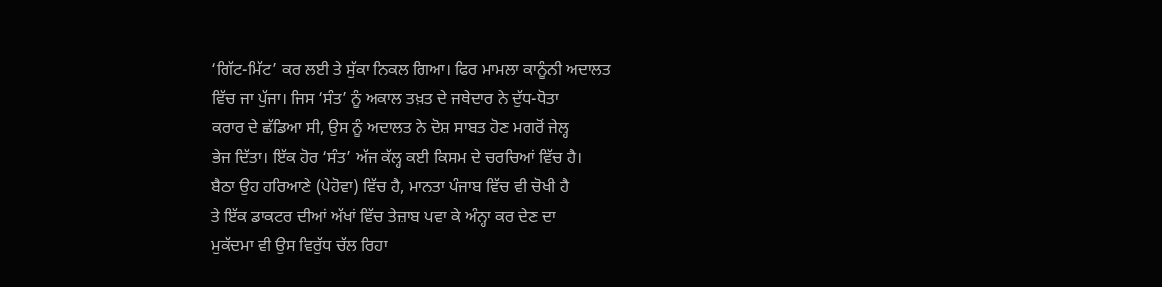‘ਗਿੱਟ-ਮਿੱਟ’ ਕਰ ਲਈ ਤੇ ਸੁੱਕਾ ਨਿਕਲ ਗਿਆ। ਫਿਰ ਮਾਮਲਾ ਕਾਨੂੰਨੀ ਅਦਾਲਤ
ਵਿੱਚ ਜਾ ਪੁੱਜਾ। ਜਿਸ ‘ਸੰਤ’ ਨੂੰ ਅਕਾਲ ਤਖ਼ਤ ਦੇ ਜਥੇਦਾਰ ਨੇ ਦੁੱਧ-ਧੋਤਾ
ਕਰਾਰ ਦੇ ਛੱਡਿਆ ਸੀ, ਉਸ ਨੂੰ ਅਦਾਲਤ ਨੇ ਦੋਸ਼ ਸਾਬਤ ਹੋਣ ਮਗਰੋਂ ਜੇਲ੍ਹ
ਭੇਜ ਦਿੱਤਾ। ਇੱਕ ਹੋਰ ‘ਸੰਤ’ ਅੱਜ ਕੱਲ੍ਹ ਕਈ ਕਿਸਮ ਦੇ ਚਰਚਿਆਂ ਵਿੱਚ ਹੈ।
ਬੈਠਾ ਉਹ ਹਰਿਆਣੇ (ਪੇਹੋਵਾ) ਵਿੱਚ ਹੈ, ਮਾਨਤਾ ਪੰਜਾਬ ਵਿੱਚ ਵੀ ਚੋਖੀ ਹੈ
ਤੇ ਇੱਕ ਡਾਕਟਰ ਦੀਆਂ ਅੱਖਾਂ ਵਿੱਚ ਤੇਜ਼ਾਬ ਪਵਾ ਕੇ ਅੰਨ੍ਹਾ ਕਰ ਦੇਣ ਦਾ
ਮੁਕੱਦਮਾ ਵੀ ਉਸ ਵਿਰੁੱਧ ਚੱਲ ਰਿਹਾ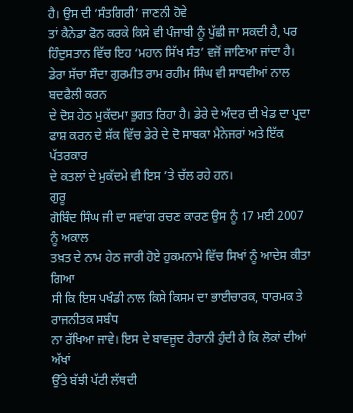ਹੈ। ਉਸ ਦੀ ‘ਸੰਤਗਿਰੀ’ ਜਾਣਨੀ ਹੋਵੇ
ਤਾਂ ਕੈਨੇਡਾ ਫੋਨ ਕਰਕੇ ਕਿਸੇ ਵੀ ਪੰਜਾਬੀ ਨੂੰ ਪੁੱਛੀ ਜਾ ਸਕਦੀ ਹੈ, ਪਰ
ਹਿੰਦੁਸਤਾਨ ਵਿੱਚ ਇਹ ‘ਮਹਾਨ ਸਿੱਖ ਸੰਤ’ ਵਜੋਂ ਜਾਣਿਆ ਜਾਂਦਾ ਹੈ।
ਡੇਰਾ ਸੱਚਾ ਸੌਦਾ ਗੁਰਮੀਤ ਰਾਮ ਰਹੀਮ ਸਿੰਘ ਵੀ ਸਾਧਵੀਆਂ ਨਾਲ ਬਦਫੈਲੀ ਕਰਨ
ਦੇ ਦੋਸ਼ ਹੇਠ ਮੁਕੱਦਮਾ ਭੁਗਤ ਰਿਹਾ ਹੈ। ਡੇਰੇ ਦੇ ਅੰਦਰ ਦੀ ਖੇਡ ਦਾ ਪ੍ਰਦਾ
ਫਾਸ਼ ਕਰਨ ਦੇ ਸ਼ੱਕ ਵਿੱਚ ਡੇਰੇ ਦੇ ਦੋ ਸਾਬਕਾ ਮੈਨੇਜਰਾਂ ਅਤੇ ਇੱਕ ਪੱਤਰਕਾਰ
ਦੇ ਕਤਲਾਂ ਦੇ ਮੁਕੱਦਮੇ ਵੀ ਇਸ ’ਤੇ ਚੱਲ ਰਹੇ ਹਨ।
ਗੁਰੂ
ਗੋਬਿੰਦ ਸਿੰਘ ਜੀ ਦਾ ਸਵਾਂਗ ਰਚਣ ਕਾਰਣ ਉਸ ਨੂੰ 17 ਮਈ 2007 ਨੂੰ ਅਕਾਲ
ਤਖ਼ਤ ਦੇ ਨਾਮ ਹੇਠ ਜਾਰੀ ਹੋਏ ਹੁਕਮਨਾਮੇ ਵਿੱਚ ਸਿਖਾਂ ਨੂੰ ਆਦੇਸ ਕੀਤਾ ਗਿਆ
ਸੀ ਕਿ ਇਸ ਪਖੰਡੀ ਨਾਲ ਕਿਸੇ ਕਿਸਮ ਦਾ ਭਾਈਚਾਰਕ, ਧਾਰਮਕ ਤੇ ਰਾਜਨੀਤਕ ਸਬੰਧ
ਨਾ ਰੱਖਿਆ ਜਾਵੇ। ਇਸ ਦੇ ਬਾਵਜੂਦ ਹੈਰਾਨੀ ਹੁੰਦੀ ਹੈ ਕਿ ਲੋਕਾਂ ਦੀਆਂ ਅੱਖਾਂ
ਉੱਤੇ ਬੱਝੀ ਪੱਟੀ ਲੱਥਦੀ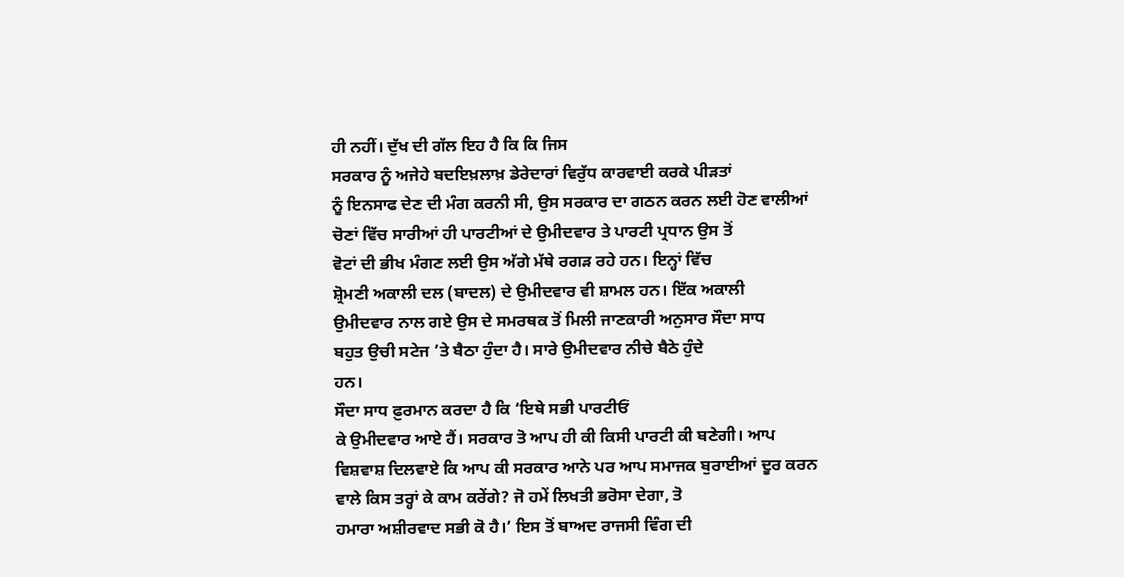ਹੀ ਨਹੀਂ। ਦੁੱਖ ਦੀ ਗੱਲ ਇਹ ਹੈ ਕਿ ਕਿ ਜਿਸ
ਸਰਕਾਰ ਨੂੰ ਅਜੇਹੇ ਬਦਇਖ਼ਲਾਖ਼ ਡੇਰੇਦਾਰਾਂ ਵਿਰੁੱਧ ਕਾਰਵਾਈ ਕਰਕੇ ਪੀੜਤਾਂ
ਨੂੰ ਇਨਸਾਫ ਦੇਣ ਦੀ ਮੰਗ ਕਰਨੀ ਸੀ, ਉਸ ਸਰਕਾਰ ਦਾ ਗਠਨ ਕਰਨ ਲਈ ਹੋਣ ਵਾਲੀਆਂ
ਚੋਣਾਂ ਵਿੱਚ ਸਾਰੀਆਂ ਹੀ ਪਾਰਟੀਆਂ ਦੇ ਉਮੀਦਵਾਰ ਤੇ ਪਾਰਟੀ ਪ੍ਰਧਾਨ ਉਸ ਤੋਂ
ਵੋਟਾਂ ਦੀ ਭੀਖ ਮੰਗਣ ਲਈ ਉਸ ਅੱਗੇ ਮੱਥੇ ਰਗੜ ਰਹੇ ਹਨ। ਇਨ੍ਹਾਂ ਵਿੱਚ
ਸ਼੍ਰੋਮਣੀ ਅਕਾਲੀ ਦਲ (ਬਾਦਲ) ਦੇ ਉਮੀਦਵਾਰ ਵੀ ਸ਼ਾਮਲ ਹਨ। ਇੱਕ ਅਕਾਲੀ
ਉਮੀਦਵਾਰ ਨਾਲ ਗਏ ਉਸ ਦੇ ਸਮਰਥਕ ਤੋਂ ਮਿਲੀ ਜਾਣਕਾਰੀ ਅਨੁਸਾਰ ਸੌਦਾ ਸਾਧ
ਬਹੁਤ ਉਚੀ ਸਟੇਜ ’ਤੇ ਬੈਠਾ ਹੁੰਦਾ ਹੈ। ਸਾਰੇ ਉਮੀਦਵਾਰ ਨੀਚੇ ਬੈਠੇ ਹੁੰਦੇ
ਹਨ।
ਸੌਦਾ ਸਾਧ ਫ਼ੁਰਮਾਨ ਕਰਦਾ ਹੈ ਕਿ ‘ਇਥੇ ਸਭੀ ਪਾਰਟੀਓਂ
ਕੇ ਉਮੀਦਵਾਰ ਆਏ ਹੈਂ। ਸਰਕਾਰ ਤੋ ਆਪ ਹੀ ਕੀ ਕਿਸੀ ਪਾਰਟੀ ਕੀ ਬਣੇਗੀ। ਆਪ
ਵਿਸ਼ਵਾਸ਼ ਦਿਲਵਾਏ ਕਿ ਆਪ ਕੀ ਸਰਕਾਰ ਆਨੇ ਪਰ ਆਪ ਸਮਾਜਕ ਬੁਰਾਈਆਂ ਦੂਰ ਕਰਨ
ਵਾਲੇ ਕਿਸ ਤਰ੍ਹਾਂ ਕੇ ਕਾਮ ਕਰੇਂਗੇ? ਜੋ ਹਮੇਂ ਲਿਖਤੀ ਭਰੋਸਾ ਦੇਗਾ, ਤੋ
ਹਮਾਰਾ ਅਸ਼ੀਰਵਾਦ ਸਭੀ ਕੋ ਹੈ।’ ਇਸ ਤੋਂ ਬਾਅਦ ਰਾਜਸੀ ਵਿੰਗ ਦੀ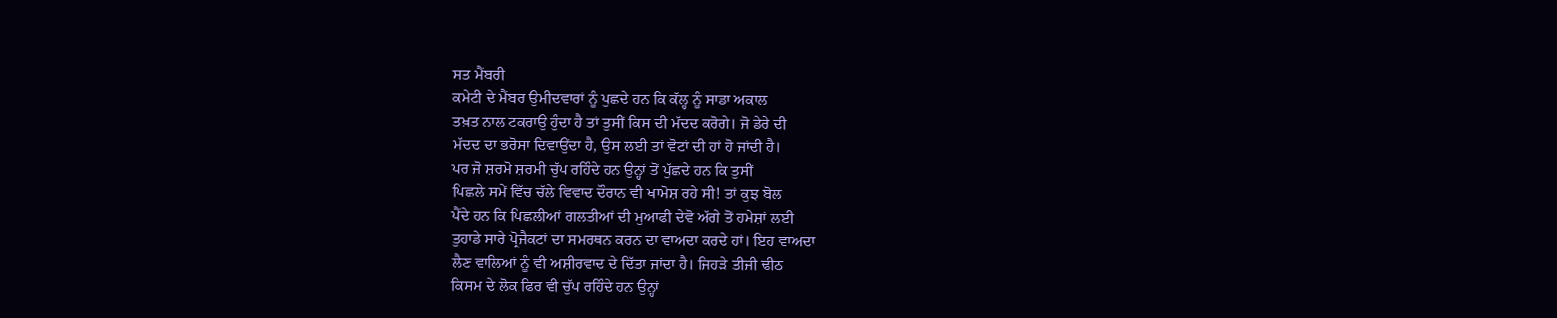ਸਤ ਮੈਂਬਰੀ
ਕਮੇਟੀ ਦੇ ਮੈਂਬਰ ਉਮੀਦਵਾਰਾਂ ਨੂੰ ਪੁਛਦੇ ਹਨ ਕਿ ਕੱਲ੍ਹ ਨੂੰ ਸਾਡਾ ਅਕਾਲ
ਤਖ਼ਤ ਨਾਲ ਟਕਰਾਉ ਹੁੰਦਾ ਹੈ ਤਾਂ ਤੁਸੀਂ ਕਿਸ ਦੀ ਮੱਦਦ ਕਰੋਗੇ। ਜੋ ਡੇਰੇ ਦੀ
ਮੱਦਦ ਦਾ ਭਰੋਸਾ ਦਿਵਾਉਂਦਾ ਹੈ, ਉਸ ਲਈ ਤਾਂ ਵੋਟਾਂ ਦੀ ਹਾਂ ਹੋ ਜਾਂਦੀ ਹੈ।
ਪਰ ਜੋ ਸ਼ਰਮੋ ਸ਼ਰਮੀ ਚੁੱਪ ਰਹਿੰਦੇ ਹਨ ਉਨ੍ਹਾਂ ਤੋਂ ਪੁੱਛਦੇ ਹਨ ਕਿ ਤੁਸੀਂ
ਪਿਛਲੇ ਸਮੇਂ ਵਿੱਚ ਚੱਲੇ ਵਿਵਾਦ ਦੌਰਾਨ ਵੀ ਖਾਮੋਸ਼ ਰਹੇ ਸੀ! ਤਾਂ ਕੁਝ ਬੋਲ
ਪੈਂਦੇ ਹਨ ਕਿ ਪਿਛਲੀਆਂ ਗਲਤੀਆਂ ਦੀ ਮੁਆਫੀ ਦੇਵੋ ਅੱਗੇ ਤੋਂ ਹਮੇਸ਼ਾਂ ਲਈ
ਤੁਹਾਡੇ ਸਾਰੇ ਪ੍ਰੋਜੈਕਟਾਂ ਦਾ ਸਮਰਥਨ ਕਰਨ ਦਾ ਵਾਅਦਾ ਕਰਦੇ ਹਾਂ। ਇਹ ਵਾਅਦਾ
ਲੈਣ ਵਾਲਿਆਂ ਨੂੰ ਵੀ ਅਸ਼ੀਰਵਾਦ ਦੇ ਦਿੱਤਾ ਜਾਂਦਾ ਹੈ। ਜਿਹੜੇ ਤੀਜੀ ਢੀਠ
ਕਿਸਮ ਦੇ ਲੋਕ ਫਿਰ ਵੀ ਚੁੱਪ ਰਹਿੰਦੇ ਹਨ ਉਨ੍ਹਾਂ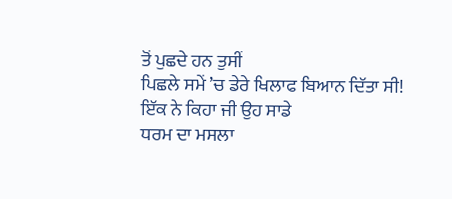ਤੋਂ ਪੁਛਦੇ ਹਨ ਤੁਸੀਂ
ਪਿਛਲੇ ਸਮੇਂ ’ਚ ਡੇਰੇ ਖਿਲਾਫ ਬਿਆਨ ਦਿੱਤਾ ਸੀ! ਇੱਕ ਨੇ ਕਿਹਾ ਜੀ ਉਹ ਸਾਡੇ
ਧਰਮ ਦਾ ਮਸਲਾ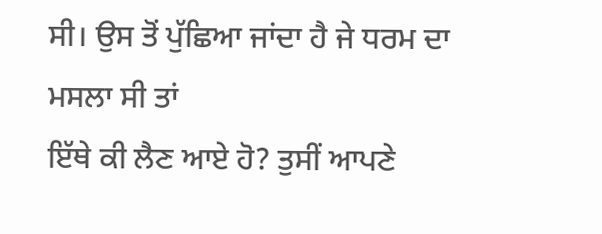ਸੀ। ਉਸ ਤੋਂ ਪੁੱਛਿਆ ਜਾਂਦਾ ਹੈ ਜੇ ਧਰਮ ਦਾ ਮਸਲਾ ਸੀ ਤਾਂ
ਇੱਥੇ ਕੀ ਲੈਣ ਆਏ ਹੋ? ਤੁਸੀਂ ਆਪਣੇ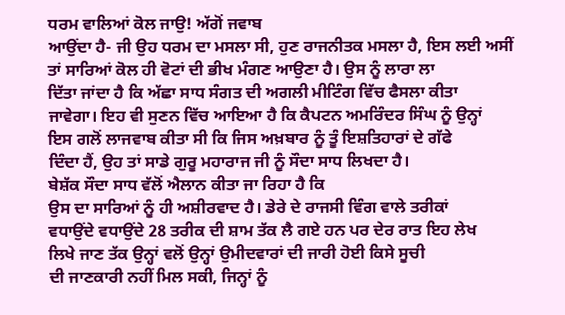ਧਰਮ ਵਾਲਿਆਂ ਕੋਲ ਜਾਉ! ਅੱਗੋਂ ਜਵਾਬ
ਆਉਂਦਾ ਹੈ- ਜੀ ਉਹ ਧਰਮ ਦਾ ਮਸਲਾ ਸੀ, ਹੁਣ ਰਾਜਨੀਤਕ ਮਸਲਾ ਹੈ, ਇਸ ਲਈ ਅਸੀਂ
ਤਾਂ ਸਾਰਿਆਂ ਕੋਲ ਹੀ ਵੋਟਾਂ ਦੀ ਭੀਖ ਮੰਗਣ ਆਉਣਾ ਹੈ। ਉਸ ਨੂੰ ਲਾਰਾ ਲਾ
ਦਿੱਤਾ ਜਾਂਦਾ ਹੈ ਕਿ ਅੱਛਾ ਸਾਧ ਸੰਗਤ ਦੀ ਅਗਲੀ ਮੀਟਿੰਗ ਵਿੱਚ ਫੈਸਲਾ ਕੀਤਾ
ਜਾਵੇਗਾ। ਇਹ ਵੀ ਸੁਣਨ ਵਿੱਚ ਆਇਆ ਹੈ ਕਿ ਕੈਪਟਨ ਅਮਰਿੰਦਰ ਸਿੰਘ ਨੂੰ ਉਨ੍ਹਾਂ
ਇਸ ਗਲੋਂ ਲਾਜਵਾਬ ਕੀਤਾ ਸੀ ਕਿ ਜਿਸ ਅਖ਼ਬਾਰ ਨੂੰ ਤੂੰ ਇਸ਼ਤਿਹਾਰਾਂ ਦੇ ਗੱਫੇ
ਦਿੰਦਾ ਹੈਂ, ਉਹ ਤਾਂ ਸਾਡੇ ਗੁਰੂ ਮਹਾਰਾਜ ਜੀ ਨੂੰ ਸੌਦਾ ਸਾਧ ਲਿਖਦਾ ਹੈ।
ਬੇਸ਼ੱਕ ਸੌਦਾ ਸਾਧ ਵੱਲੋਂ ਐਲਾਨ ਕੀਤਾ ਜਾ ਰਿਹਾ ਹੈ ਕਿ
ਉਸ ਦਾ ਸਾਰਿਆਂ ਨੂੰ ਹੀ ਅਸ਼ੀਰਵਾਦ ਹੈ। ਡੇਰੇ ਦੇ ਰਾਜਸੀ ਵਿੰਗ ਵਾਲੇ ਤਰੀਕਾਂ
ਵਧਾਉਂਦੇ ਵਧਾਉਂਦੇ 28 ਤਰੀਕ ਦੀ ਸ਼ਾਮ ਤੱਕ ਲੈ ਗਏ ਹਨ ਪਰ ਦੇਰ ਰਾਤ ਇਹ ਲੇਖ
ਲਿਖੇ ਜਾਣ ਤੱਕ ਉਨ੍ਹਾਂ ਵਲੋਂ ਉਨ੍ਹਾਂ ਉਮੀਦਵਾਰਾਂ ਦੀ ਜਾਰੀ ਹੋਈ ਕਿਸੇ ਸੂਚੀ
ਦੀ ਜਾਣਕਾਰੀ ਨਹੀਂ ਮਿਲ ਸਕੀ, ਜਿਨ੍ਹਾਂ ਨੂੰ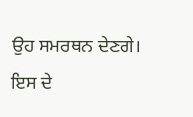ਉਹ ਸਮਰਥਨ ਦੇਣਗੇ। ਇਸ ਦੇ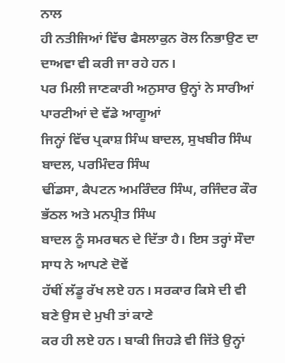ਨਾਲ
ਹੀ ਨਤੀਜਿਆਂ ਵਿੱਚ ਫੈਸਲਾਕੁਨ ਰੋਲ ਨਿਭਾਉਣ ਦਾ ਦਾਅਵਾ ਵੀ ਕਰੀ ਜਾ ਰਹੇ ਹਨ।
ਪਰ ਮਿਲੀ ਜਾਣਕਾਰੀ ਅਨੁਸਾਰ ਉਨ੍ਹਾਂ ਨੇ ਸਾਰੀਆਂ ਪਾਰਟੀਆਂ ਦੇ ਵੱਡੇ ਆਗੂਆਂ
ਜਿਨ੍ਹਾਂ ਵਿੱਚ ਪ੍ਰਕਾਸ਼ ਸਿੰਘ ਬਾਦਲ, ਸੁਖਬੀਰ ਸਿੰਘ ਬਾਦਲ, ਪਰਮਿੰਦਰ ਸਿੰਘ
ਢੀਂਡਸਾ, ਕੈਪਟਨ ਅਮਰਿੰਦਰ ਸਿੰਘ, ਰਜਿੰਦਰ ਕੌਰ ਭੱਠਲ ਅਤੇ ਮਨਪ੍ਰੀਤ ਸਿੰਘ
ਬਾਦਲ ਨੂੰ ਸਮਰਥਨ ਦੇ ਦਿੱਤਾ ਹੈ। ਇਸ ਤਰ੍ਹਾਂ ਸੌਦਾ ਸਾਧ ਨੇ ਆਪਣੇ ਦੋਵੇਂ
ਹੱਥੀਂ ਲੱਡੂ ਰੱਖ ਲਏ ਹਨ। ਸਰਕਾਰ ਕਿਸੇ ਦੀ ਵੀ ਬਣੇ ਉਸ ਦੇ ਮੁਖੀ ਤਾਂ ਕਾਣੇ
ਕਰ ਹੀ ਲਏ ਹਨ। ਬਾਕੀ ਜਿਹੜੇ ਵੀ ਜਿੱਤੇ ਉਨ੍ਹਾਂ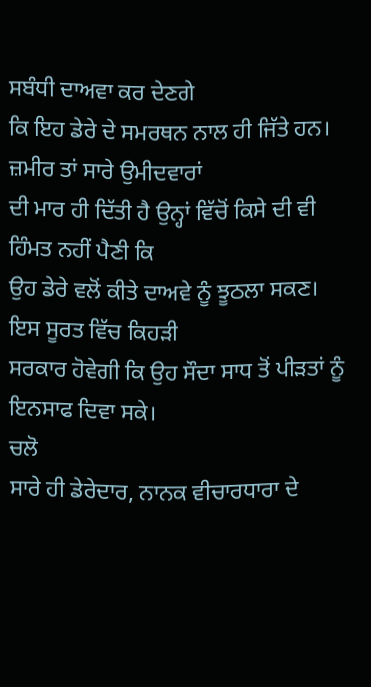ਸਬੰਧੀ ਦਾਅਵਾ ਕਰ ਦੇਣਗੇ
ਕਿ ਇਹ ਡੇਰੇ ਦੇ ਸਮਰਥਨ ਨਾਲ ਹੀ ਜਿੱਤੇ ਹਨ। ਜ਼ਮੀਰ ਤਾਂ ਸਾਰੇ ਉਮੀਦਵਾਰਾਂ
ਦੀ ਮਾਰ ਹੀ ਦਿੱਤੀ ਹੈ ਉਨ੍ਹਾਂ ਵਿੱਚੋਂ ਕਿਸੇ ਦੀ ਵੀ ਹਿੰਮਤ ਨਹੀਂ ਪੈਣੀ ਕਿ
ਉਹ ਡੇਰੇ ਵਲੋਂ ਕੀਤੇ ਦਾਅਵੇ ਨੂੰ ਝੂਠਲਾ ਸਕਣ। ਇਸ ਸੂਰਤ ਵਿੱਚ ਕਿਹੜੀ
ਸਰਕਾਰ ਹੋਵੇਗੀ ਕਿ ਉਹ ਸੌਦਾ ਸਾਧ ਤੋਂ ਪੀੜਤਾਂ ਨੂੰ ਇਨਸਾਫ ਦਿਵਾ ਸਕੇ।
ਚਲੋ
ਸਾਰੇ ਹੀ ਡੇਰੇਦਾਰ, ਨਾਨਕ ਵੀਚਾਰਧਾਰਾ ਦੇ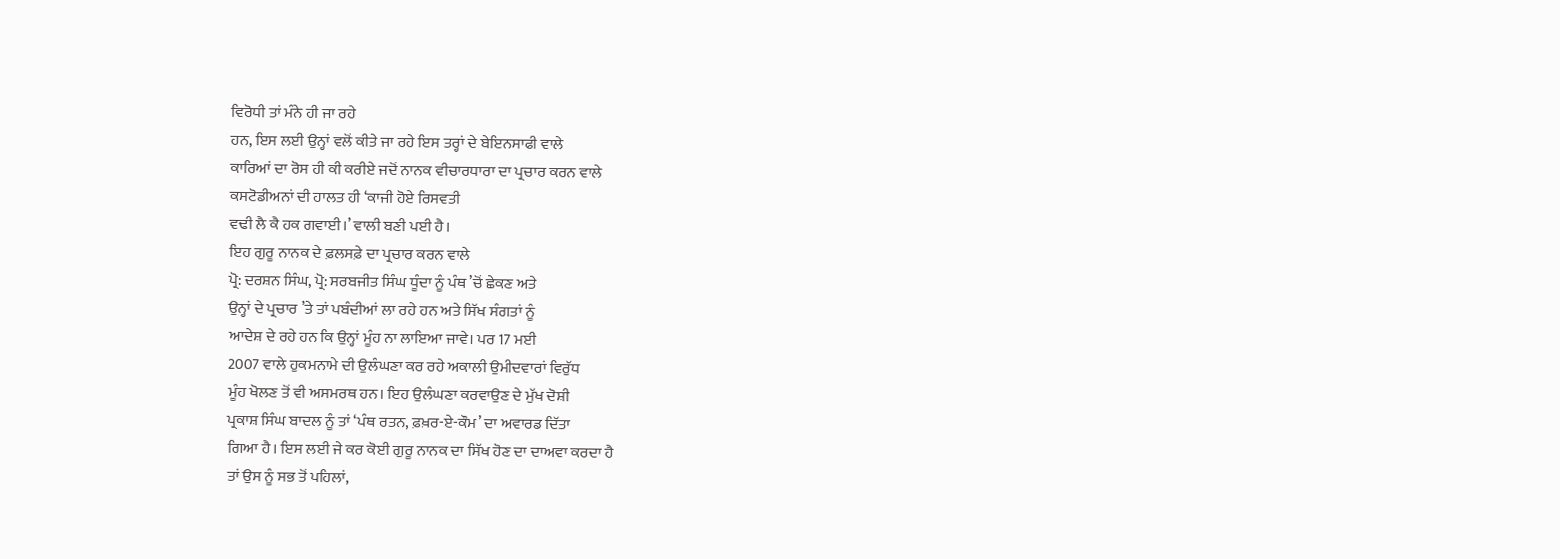ਵਿਰੋਧੀ ਤਾਂ ਮੰਨੇ ਹੀ ਜਾ ਰਹੇ
ਹਨ, ਇਸ ਲਈ ਉਨ੍ਹਾਂ ਵਲੋਂ ਕੀਤੇ ਜਾ ਰਹੇ ਇਸ ਤਰ੍ਹਾਂ ਦੇ ਬੇਇਨਸਾਫੀ ਵਾਲੇ
ਕਾਰਿਆਂ ਦਾ ਰੋਸ ਹੀ ਕੀ ਕਰੀਏ ਜਦੋਂ ਨਾਨਕ ਵੀਚਾਰਧਾਰਾ ਦਾ ਪ੍ਰਚਾਰ ਕਰਨ ਵਾਲੇ
ਕਸਟੋਡੀਅਨਾਂ ਦੀ ਹਾਲਤ ਹੀ ‘ਕਾਜੀ ਹੋਏ ਰਿਸਵਤੀ
ਵਢੀ ਲੈ ਕੈ ਹਕ ਗਵਾਈ।’ ਵਾਲੀ ਬਣੀ ਪਈ ਹੈ।
ਇਹ ਗੁਰੂ ਨਾਨਕ ਦੇ ਫ਼ਲਸਫ਼ੇ ਦਾ ਪ੍ਰਚਾਰ ਕਰਨ ਵਾਲੇ
ਪ੍ਰੋ: ਦਰਸ਼ਨ ਸਿੰਘ, ਪ੍ਰੋ: ਸਰਬਜੀਤ ਸਿੰਘ ਧੂੰਦਾ ਨੂੰ ਪੰਥ ’ਚੋਂ ਛੇਕਣ ਅਤੇ
ਉਨ੍ਹਾਂ ਦੇ ਪ੍ਰਚਾਰ ’ਤੇ ਤਾਂ ਪਬੰਦੀਆਂ ਲਾ ਰਹੇ ਹਨ ਅਤੇ ਸਿੱਖ ਸੰਗਤਾਂ ਨੂੰ
ਆਦੇਸ਼ ਦੇ ਰਹੇ ਹਨ ਕਿ ਉਨ੍ਹਾਂ ਮੂੰਹ ਨਾ ਲਾਇਆ ਜਾਵੇ। ਪਰ 17 ਮਈ
2007 ਵਾਲੇ ਹੁਕਮਨਾਮੇ ਦੀ ਉਲੰਘਣਾ ਕਰ ਰਹੇ ਅਕਾਲੀ ਉਮੀਦਵਾਰਾਂ ਵਿਰੁੱਧ
ਮੂੰਹ ਖੋਲਣ ਤੋਂ ਵੀ ਅਸਮਰਥ ਹਨ। ਇਹ ਉਲੰਘਣਾ ਕਰਵਾਉਣ ਦੇ ਮੁੱਖ ਦੋਸ਼ੀ
ਪ੍ਰਕਾਸ਼ ਸਿੰਘ ਬਾਦਲ ਨੂੰ ਤਾਂ ‘ਪੰਥ ਰਤਨ, ਫ਼ਖ਼ਰ-ਏ-ਕੌਮ’ ਦਾ ਅਵਾਰਡ ਦਿੱਤਾ
ਗਿਆ ਹੈ। ਇਸ ਲਈ ਜੇ ਕਰ ਕੋਈ ਗੁਰੂ ਨਾਨਕ ਦਾ ਸਿੱਖ ਹੋਣ ਦਾ ਦਾਅਵਾ ਕਰਦਾ ਹੈ
ਤਾਂ ਉਸ ਨੂੰ ਸਭ ਤੋਂ ਪਹਿਲਾਂ,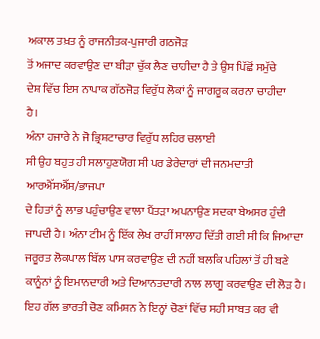ਅਕਾਲ ਤਖ਼ਤ ਨੂੰ ਰਾਜਨੀਤਕ-ਪੁਜਾਰੀ ਗਠਜੋੜ
ਤੋਂ ਅਜਾਦ ਕਰਵਾਉਣ ਦਾ ਬੀੜਾ ਚੁੱਕ ਲੈਣ ਚਾਹੀਦਾ ਹੈ ਤੇ ਉਸ ਪਿੱਛੋਂ ਸਮੁੱਚੇ
ਦੇਸ਼ ਵਿੱਚ ਇਸ ਨਾਪਾਕ ਗੱਠਜੋੜ ਵਿਰੁੱਧ ਲੋਕਾਂ ਨੂੰ ਜਾਗਰੂਕ ਕਰਨਾ ਚਾਹੀਦਾ
ਹੈ।
ਅੰਨਾ ਹਜਾਰੇ ਨੇ ਜੋ ਭ੍ਰਿਸ਼ਟਾਚਾਰ ਵਿਰੁੱਧ ਲਹਿਰ ਚਲਾਈ
ਸੀ ਉਹ ਬਹੁਤ ਹੀ ਸਲਾਹੁਣਯੋਗ ਸੀ ਪਰ ਡੇਰੇਦਾਰਾਂ ਦੀ ਜਨਮਦਾਤੀ ਆਰਐੱਸਐੱਸ/ਭਾਜਪਾ
ਦੇ ਹਿਤਾਂ ਨੂੰ ਲਾਭ ਪਹੁੰਚਾਉਣ ਵਾਲਾ ਪੈਂਤੜਾ ਅਪਨਾਉਣ ਸਦਕਾ ਬੇਅਸਰ ਹੁੰਦੀ
ਜਾਪਦੀ ਹੈ। ਅੰਨਾ ਟੀਮ ਨੂੰ ਇੱਕ ਲੇਖ ਰਾਹੀਂ ਸਾਲਾਹ ਦਿੱਤੀ ਗਈ ਸੀ ਕਿ ਜਿਆਦਾ
ਜਰੂਰਤ ਲੋਕਪਾਲ ਬਿੱਲ ਪਾਸ ਕਰਵਾਉਣ ਦੀ ਨਹੀਂ ਬਲਕਿ ਪਹਿਲਾਂ ਤੋਂ ਹੀ ਬਣੇ
ਕਾਨੂੰਨਾਂ ਨੂੰ ਇਮਾਨਦਾਰੀ ਅਤੇ ਦਿਆਨਤਦਾਰੀ ਨਾਲ ਲਾਗੂ ਕਰਵਾਉਣ ਦੀ ਲੋੜ ਹੈ।
ਇਹ ਗੱਲ ਭਾਰਤੀ ਚੋਣ ਕਮਿਸ਼ਨ ਨੇ ਇਨ੍ਹਾਂ ਚੋਣਾਂ ਵਿੱਚ ਸਹੀ ਸਾਬਤ ਕਰ ਵੀ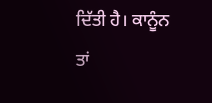ਦਿੱਤੀ ਹੈ। ਕਾਨੂੰਨ ਤਾਂ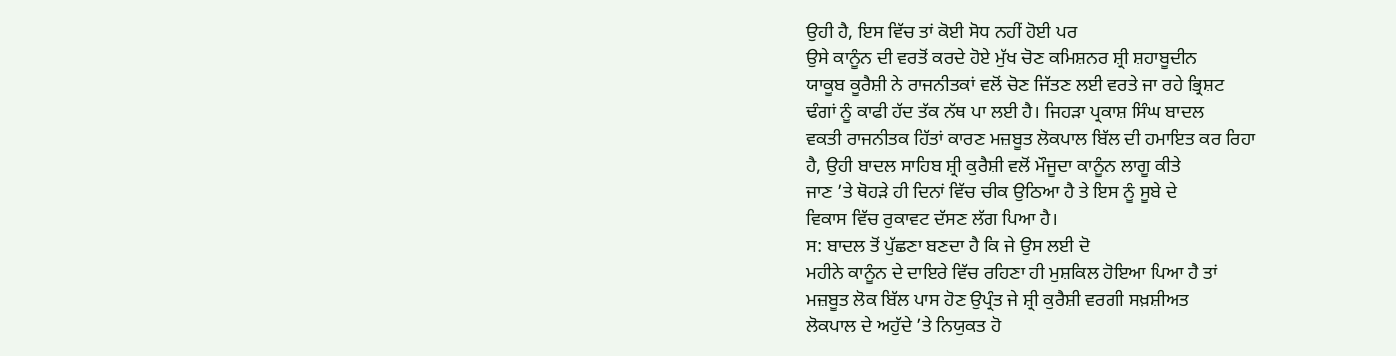ਉਹੀ ਹੈ, ਇਸ ਵਿੱਚ ਤਾਂ ਕੋਈ ਸੋਧ ਨਹੀਂ ਹੋਈ ਪਰ
ਉਸੇ ਕਾਨੂੰਨ ਦੀ ਵਰਤੋਂ ਕਰਦੇ ਹੋਏ ਮੁੱਖ ਚੋਣ ਕਮਿਸ਼ਨਰ ਸ਼੍ਰੀ ਸ਼ਹਾਬੂਦੀਨ
ਯਾਕੂਬ ਕੂਰੈਸ਼ੀ ਨੇ ਰਾਜਨੀਤਕਾਂ ਵਲੋਂ ਚੋਣ ਜਿੱਤਣ ਲਈ ਵਰਤੇ ਜਾ ਰਹੇ ਭ੍ਰਿਸ਼ਟ
ਢੰਗਾਂ ਨੂੰ ਕਾਫੀ ਹੱਦ ਤੱਕ ਨੱਥ ਪਾ ਲਈ ਹੈ। ਜਿਹੜਾ ਪ੍ਰਕਾਸ਼ ਸਿੰਘ ਬਾਦਲ
ਵਕਤੀ ਰਾਜਨੀਤਕ ਹਿੱਤਾਂ ਕਾਰਣ ਮਜ਼ਬੂਤ ਲੋਕਪਾਲ ਬਿੱਲ ਦੀ ਹਮਾਇਤ ਕਰ ਰਿਹਾ
ਹੈ, ਉਹੀ ਬਾਦਲ ਸਾਹਿਬ ਸ਼੍ਰੀ ਕੁਰੈਸ਼ੀ ਵਲੋਂ ਮੌਜੂਦਾ ਕਾਨੂੰਨ ਲਾਗੂ ਕੀਤੇ
ਜਾਣ ’ਤੇ ਥੋਹੜੇ ਹੀ ਦਿਨਾਂ ਵਿੱਚ ਚੀਕ ਉਠਿਆ ਹੈ ਤੇ ਇਸ ਨੂੰ ਸੂਬੇ ਦੇ
ਵਿਕਾਸ ਵਿੱਚ ਰੁਕਾਵਟ ਦੱਸਣ ਲੱਗ ਪਿਆ ਹੈ।
ਸ: ਬਾਦਲ ਤੋਂ ਪੁੱਛਣਾ ਬਣਦਾ ਹੈ ਕਿ ਜੇ ਉਸ ਲਈ ਦੋ
ਮਹੀਨੇ ਕਾਨੂੰਨ ਦੇ ਦਾਇਰੇ ਵਿੱਚ ਰਹਿਣਾ ਹੀ ਮੁਸ਼ਕਿਲ ਹੋਇਆ ਪਿਆ ਹੈ ਤਾਂ
ਮਜ਼ਬੂਤ ਲੋਕ ਬਿੱਲ ਪਾਸ ਹੋਣ ਉਪ੍ਰੰਤ ਜੇ ਸ਼੍ਰੀ ਕੁਰੈਸ਼ੀ ਵਰਗੀ ਸਖ਼ਸ਼ੀਅਤ
ਲੋਕਪਾਲ ਦੇ ਅਹੁੱਦੇ ’ਤੇ ਨਿਯੁਕਤ ਹੋ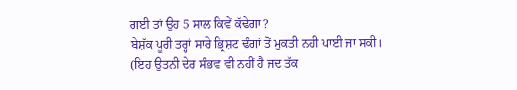ਗਈ ਤਾਂ ਉਹ 5 ਸਾਲ ਕਿਵੇਂ ਕੱਢੇਗਾ?
ਬੇਸ਼ੱਕ ਪੂਰੀ ਤਰ੍ਹਾਂ ਸਾਰੇ ਭ੍ਰਿਸ਼ਟ ਢੰਗਾਂ ਤੋਂ ਮੁਕਤੀ ਨਹੀ ਪਾਈ ਜਾ ਸਕੀ।
(ਇਹ ਉਤਨੀ ਦੇਰ ਸੰਭਵ ਵੀ ਨਹੀਂ ਹੈ ਜਦ ਤੱਕ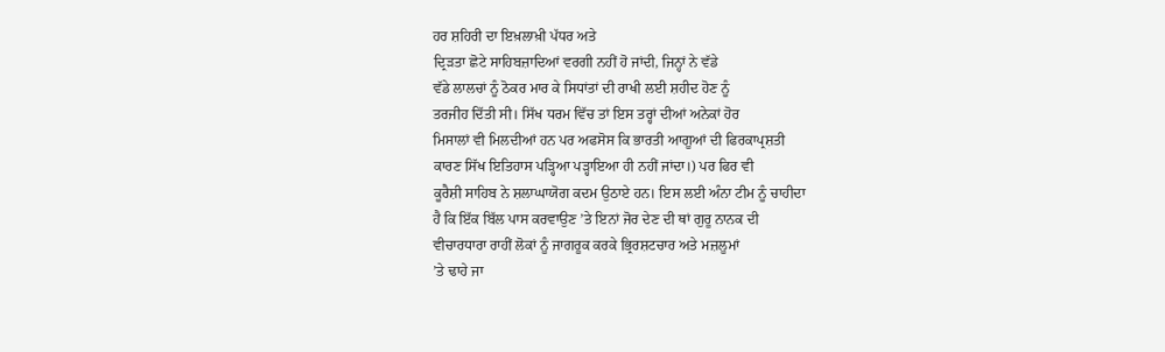ਹਰ ਸ਼ਹਿਰੀ ਦਾ ਇਖ਼ਲਾਖ਼ੀ ਪੱਧਰ ਅਤੇ
ਦ੍ਰਿੜਤਾ ਛੋਟੇ ਸਾਹਿਬਜ਼ਾਦਿਆਂ ਵਰਗੀ ਨਹੀਂ ਹੋ ਜਾਂਦੀ, ਜਿਨ੍ਹਾਂ ਨੇ ਵੱਡੇ
ਵੱਡੇ ਲਾਲਚਾਂ ਨੂੰ ਠੋਕਰ ਮਾਰ ਕੇ ਸਿਧਾਂਤਾਂ ਦੀ ਰਾਖੀ ਲਈ ਸ਼ਹੀਦ ਹੋਣ ਨੂੰ
ਤਰਜੀਹ ਦਿੱਤੀ ਸੀ। ਸਿੱਖ ਧਰਮ ਵਿੱਚ ਤਾਂ ਇਸ ਤਰ੍ਹਾਂ ਦੀਆਂ ਅਨੇਕਾਂ ਹੋਰ
ਮਿਸਾਲਾਂ ਵੀ ਮਿਲਦੀਆਂ ਹਨ ਪਰ ਅਫਸੋਸ ਕਿ ਭਾਰਤੀ ਆਗੂਆਂ ਦੀ ਫਿਰਕਾਪ੍ਰਸ਼ਤੀ
ਕਾਰਣ ਸਿੱਖ ਇਤਿਹਾਸ ਪੜ੍ਹਿਆ ਪੜ੍ਹਾਇਆ ਹੀ ਨਹੀਂ ਜਾਂਦਾ।) ਪਰ ਫਿਰ ਵੀ
ਕੂਰੈਸ਼ੀ ਸਾਹਿਬ ਨੇ ਸ਼ਲਾਘਾਯੋਗ ਕਦਮ ਉਠਾਏ ਹਨ। ਇਸ ਲਈ ਅੰਨਾ ਟੀਮ ਨੂੰ ਚਾਹੀਦਾ
ਹੈ ਕਿ ਇੱਕ ਬਿੱਲ ਪਾਸ ਕਰਵਾਉਣ ’ਤੇ ਇਨਾਂ ਜੋਰ ਦੇਣ ਦੀ ਥਾਂ ਗੁਰੂ ਨਾਨਕ ਦੀ
ਵੀਚਾਰਧਾਰਾ ਰਾਹੀਂ ਲੋਕਾਂ ਨੂੰ ਜਾਗਰੂਕ ਕਰਕੇ ਭ੍ਰਿਰਸ਼ਟਚਾਰ ਅਤੇ ਮਜ਼ਲੂਮਾਂ
’ਤੇ ਢਾਹੇ ਜਾ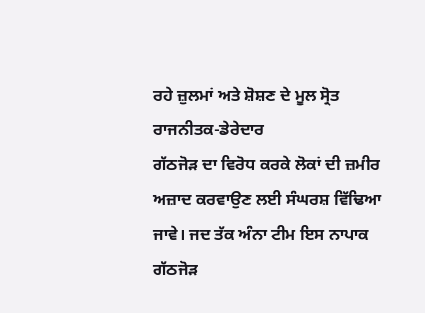ਰਹੇ ਜ਼ੁਲਮਾਂ ਅਤੇ ਸ਼ੋਸ਼ਣ ਦੇ ਮੂਲ ਸ੍ਰੋਤ ਰਾਜਨੀਤਕ-ਡੇਰੇਦਾਰ
ਗੱਠਜੋੜ ਦਾ ਵਿਰੋਧ ਕਰਕੇ ਲੋਕਾਂ ਦੀ ਜ਼ਮੀਰ ਅਜ਼ਾਦ ਕਰਵਾਉਣ ਲਈ ਸੰਘਰਸ਼ ਵਿੱਢਿਆ
ਜਾਵੇ। ਜਦ ਤੱਕ ਅੰਨਾ ਟੀਮ ਇਸ ਨਾਪਾਕ ਗੱਠਜੋੜ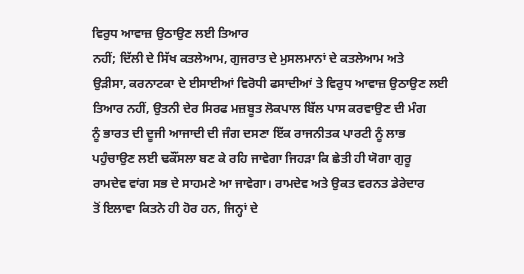ਵਿਰੁਧ ਆਵਾਜ਼ ਉਠਾਉਣ ਲਈ ਤਿਆਰ
ਨਹੀਂ; ਦਿੱਲੀ ਦੇ ਸਿੱਖ ਕਤਲੇਆਮ, ਗੁਜਰਾਤ ਦੇ ਮੁਸਲਮਾਨਾਂ ਦੇ ਕਤਲੇਆਮ ਅਤੇ
ਉੜੀਸਾ, ਕਰਨਾਟਕਾ ਦੇ ਈਸਾਈਆਂ ਵਿਰੋਧੀ ਫਸਾਦੀਆਂ ਤੇ ਵਿਰੁਧ ਆਵਾਜ਼ ਉਠਾਉਣ ਲਈ
ਤਿਆਰ ਨਹੀਂ, ਉਤਨੀ ਦੇਰ ਸਿਰਫ ਮਜ਼ਬੂਤ ਲੋਕਪਾਲ ਬਿੱਲ ਪਾਸ ਕਰਵਾਉਣ ਦੀ ਮੰਗ
ਨੂੰ ਭਾਰਤ ਦੀ ਦੂਜੀ ਆਜਾਦੀ ਦੀ ਜੰਗ ਦਸਣਾ ਇੱਕ ਰਾਜਨੀਤਕ ਪਾਰਟੀ ਨੂੰ ਲਾਭ
ਪਹੁੰਚਾਉਣ ਲਈ ਢਕੌਂਸਲਾ ਬਣ ਕੇ ਰਹਿ ਜਾਵੇਗਾ ਜਿਹੜਾ ਕਿ ਛੇਤੀ ਹੀ ਯੋਗਾ ਗੁਰੂ
ਰਾਮਦੇਵ ਵਾਂਗ ਸਭ ਦੇ ਸਾਹਮਣੇ ਆ ਜਾਵੇਗਾ। ਰਾਮਦੇਵ ਅਤੇ ਉਕਤ ਵਰਨਤ ਡੇਰੇਦਾਰ
ਤੋਂ ਇਲਾਵਾ ਕਿਤਨੇ ਹੀ ਹੋਰ ਹਨ, ਜਿਨ੍ਹਾਂ ਦੇ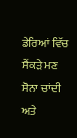ਡੇਰਿਆਂ ਵਿੱਚ ਸੈਂਕੜੇ ਮਣ
ਸੋਨਾ ਚਾਂਦੀ ਅਤੇ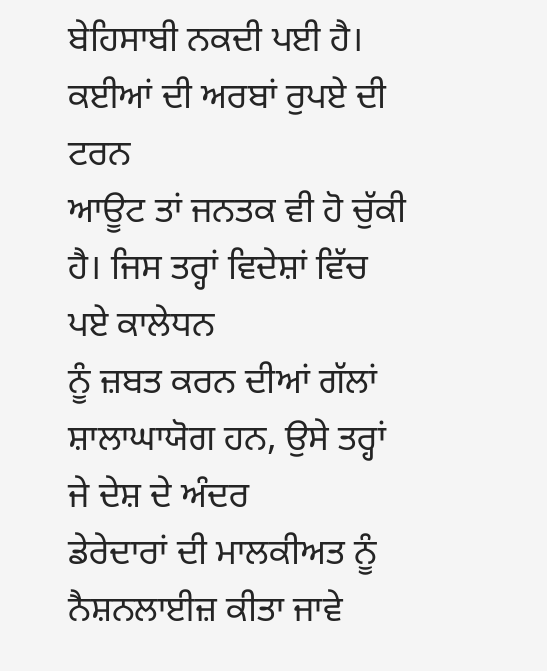ਬੇਹਿਸਾਬੀ ਨਕਦੀ ਪਈ ਹੈ। ਕਈਆਂ ਦੀ ਅਰਬਾਂ ਰੁਪਏ ਦੀ ਟਰਨ
ਆਊਟ ਤਾਂ ਜਨਤਕ ਵੀ ਹੋ ਚੁੱਕੀ ਹੈ। ਜਿਸ ਤਰ੍ਹਾਂ ਵਿਦੇਸ਼ਾਂ ਵਿੱਚ ਪਏ ਕਾਲੇਧਨ
ਨੂੰ ਜ਼ਬਤ ਕਰਨ ਦੀਆਂ ਗੱਲਾਂ ਸ਼ਾਲਾਘਾਯੋਗ ਹਨ, ਉਸੇ ਤਰ੍ਹਾਂ ਜੇ ਦੇਸ਼ ਦੇ ਅੰਦਰ
ਡੇਰੇਦਾਰਾਂ ਦੀ ਮਾਲਕੀਅਤ ਨੂੰ ਨੈਸ਼ਨਲਾਈਜ਼ ਕੀਤਾ ਜਾਵੇ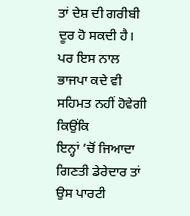ਤਾਂ ਦੇਸ਼ ਦੀ ਗਰੀਬੀ
ਦੂਰ ਹੋ ਸਕਦੀ ਹੈ। ਪਰ ਇਸ ਨਾਲ ਭਾਜਪਾ ਕਦੇ ਵੀ ਸਹਿਮਤ ਨਹੀਂ ਹੋਵੇਗੀ ਕਿਉਂਕਿ
ਇਨ੍ਹਾਂ ’ਚੋਂ ਜਿਆਦਾ ਗਿਣਤੀ ਡੇਰੇਦਾਰ ਤਾਂ ਉਸ ਪਾਰਟੀ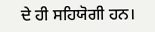ਦੇ ਹੀ ਸਹਿਯੋਗੀ ਹਨ।